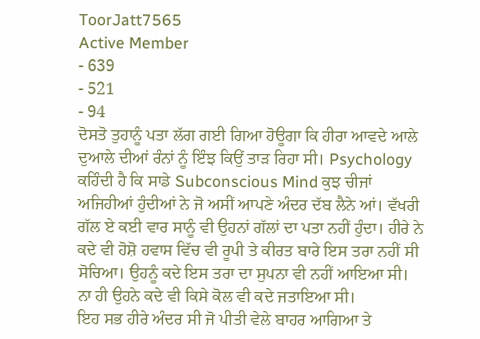ToorJatt7565
Active Member
- 639
- 521
- 94
ਦੋਸਤੋ ਤੁਹਾਨੂੰ ਪਤਾ ਲੱਗ ਗਈ ਗਿਆ ਹੋਊਗਾ ਕਿ ਹੀਰਾ ਆਵਦੇ ਆਲੇ ਦੁਆਲੇ ਦੀਆਂ ਰੰਨਾਂ ਨੂੰ ਇੰਝ ਕਿਉਂ ਤਾੜ ਰਿਹਾ ਸੀ। Psychology ਕਹਿੰਦੀ ਹੈ ਕਿ ਸਾਡੇ Subconscious Mind ਕੁਝ ਚੀਜਾਂ ਅਜਿਹੀਆਂ ਹੁੰਦੀਆਂ ਨੇ ਜੋ ਅਸੀਂ ਆਪਣੇ ਅੰਦਰ ਦੱਬ ਲੈਨੇ ਆਂ। ਵੱਖਰੀ ਗੱਲ ਏ ਕਈ ਵਾਰ ਸਾਨੂੰ ਵੀ ਉਹਨਾਂ ਗੱਲਾਂ ਦਾ ਪਤਾ ਨਹੀਂ ਹੁੰਦਾ। ਹੀਰੇ ਨੇ ਕਦੇ ਵੀ ਹੋਸ਼ੋ ਹਵਾਸ ਵਿੱਚ ਵੀ ਰੂਪੀ ਤੇ ਕੀਰਤ ਬਾਰੇ ਇਸ ਤਰਾ ਨਹੀਂ ਸੀ ਸੋਚਿਆ। ਉਹਨੂੰ ਕਦੇ ਇਸ ਤਰਾ ਦਾ ਸੁਪਨਾ ਵੀ ਨਹੀਂ ਆਇਆ ਸੀ। ਨਾ ਹੀ ਉਹਨੇ ਕਦੇ ਵੀ ਕਿਸੇ ਕੋਲ ਵੀ ਕਦੇ ਜਤਾਇਆ ਸੀ।
ਇਹ ਸਭ ਹੀਰੇ ਅੰਦਰ ਸੀ ਜੋ ਪੀਤੀ ਵੇਲੇ ਬਾਹਰ ਆਗਿਆ ਤੇ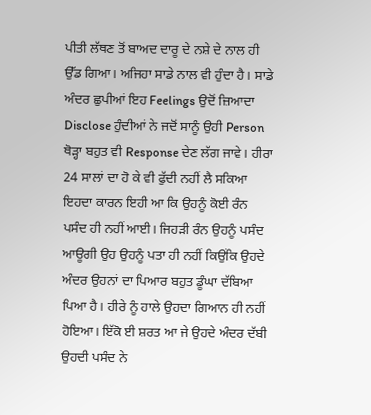ਪੀਤੀ ਲੱਥਣ ਤੋਂ ਬਾਅਦ ਦਾਰੂ ਦੇ ਨਸ਼ੇ ਦੇ ਨਾਲ ਹੀ ਉੱਡ ਗਿਆ। ਅਜਿਹਾ ਸਾਡੇ ਨਾਲ ਵੀ ਹੁੰਦਾ ਹੈ। ਸਾਡੇ ਅੰਦਰ ਛੁਪੀਆਂ ਇਹ Feelings ਉਦੋਂ ਜ਼ਿਆਦਾ Disclose ਹੁੰਦੀਆਂ ਨੇ ਜਦੋਂ ਸਾਨੂੰ ਉਹੀ Person ਥੋੜ੍ਹਾ ਬਹੁਤ ਵੀ Response ਦੇਣ ਲੱਗ ਜਾਵੇ। ਹੀਰਾ 24 ਸਾਲਾਂ ਦਾ ਹੋ ਕੇ ਵੀ ਫੁੱਦੀ ਨਹੀਂ ਲੈ ਸਕਿਆ ਇਹਦਾ ਕਾਰਨ ਇਹੀ ਆ ਕਿ ਉਹਨੂੰ ਕੋਈ ਰੰਨ ਪਸੰਦ ਹੀ ਨਹੀਂ ਆਈ। ਜਿਹੜੀ ਰੰਨ ਉਹਨੂੰ ਪਸੰਦ ਆਊਗੀ ਉਹ ਉਹਨੂੰ ਪਤਾ ਹੀ ਨਹੀਂ ਕਿਉਂਕਿ ਉਹਦੇ ਅੰਦਰ ਉਹਨਾਂ ਦਾ ਪਿਆਰ ਬਹੁਤ ਡੂੰਘਾ ਦੱਬਿਆ ਪਿਆ ਹੈ। ਹੀਰੇ ਨੂੰ ਹਾਲੇ ਉਹਦਾ ਗਿਆਨ ਹੀ ਨਹੀਂ ਹੋਇਆ। ਇੱਕੋ ਈ ਸ਼ਰਤ ਆ ਜੇ ਉਹਦੇ ਅੰਦਰ ਦੱਬੀ ਉਹਦੀ ਪਸੰਦ ਨੇ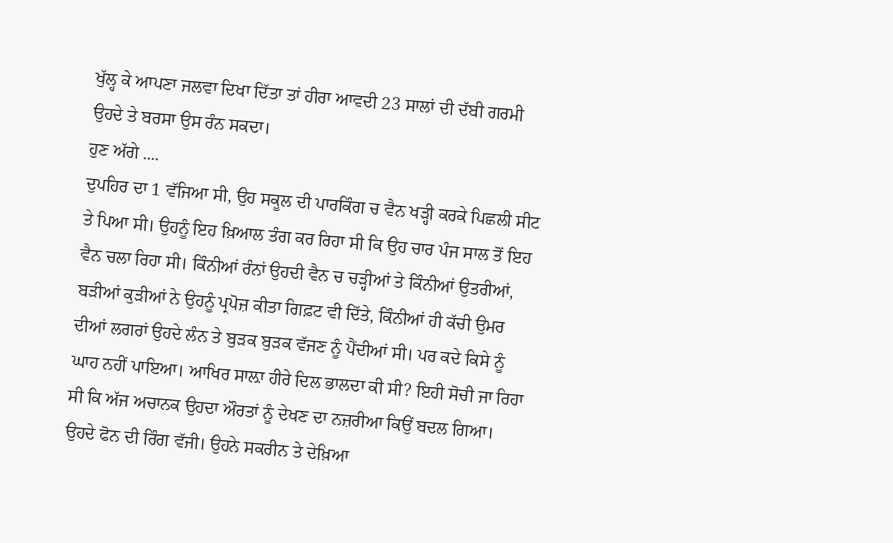ਖੁੱਲ੍ਹ ਕੇ ਆਪਣਾ ਜਲਵਾ ਦਿਖਾ ਦਿੱਤਾ ਤਾਂ ਹੀਰਾ ਆਵਦੀ 23 ਸਾਲਾਂ ਦੀ ਦੱਬੀ ਗਰਮੀ ਉਹਦੇ ਤੇ ਬਰਸਾ ਉਸ ਰੰਨ ਸਕਦਾ।
ਹੁਣ ਅੱਗੇ ....
ਦੁਪਹਿਰ ਦਾ 1 ਵੱਜਿਆ ਸੀ, ਉਹ ਸਕੂਲ ਦੀ ਪਾਰਕਿੰਗ ਚ ਵੈਨ ਖੜ੍ਹੀ ਕਰਕੇ ਪਿਛਲੀ ਸੀਟ ਤੇ ਪਿਆ ਸੀ। ਉਹਨੂੰ ਇਹ ਖ਼ਿਆਲ ਤੰਗ ਕਰ ਰਿਹਾ ਸੀ ਕਿ ਉਹ ਚਾਰ ਪੰਜ ਸਾਲ ਤੋਂ ਇਹ ਵੈਨ ਚਲਾ ਰਿਹਾ ਸੀ। ਕਿੰਨੀਆਂ ਰੰਨਾਂ ਉਹਦੀ ਵੈਨ ਚ ਚੜ੍ਹੀਆਂ ਤੇ ਕਿੰਨੀਆਂ ਉਤਰੀਆਂ, ਬੜੀਆਂ ਕੁੜੀਆਂ ਨੇ ਉਹਨੂੰ ਪ੍ਰਪੋਜ਼ ਕੀਤਾ ਗਿਫ਼ਟ ਵੀ ਦਿੱਤੇ, ਕਿੰਨੀਆਂ ਹੀ ਕੱਚੀ ਉਮਰ ਦੀਆਂ ਲਗਰਾਂ ਉਹਦੇ ਲੰਨ ਤੇ ਬੁੜਕ ਬੁੜਕ ਵੱਜਣ ਨੂੰ ਪੈਂਦੀਆਂ ਸੀ। ਪਰ ਕਦੇ ਕਿਸੇ ਨੂੰ ਘਾਹ ਨਹੀਂ ਪਾਇਆ। ਆਖਿਰ ਸਾਲ਼ਾ ਹੀਰੇ ਦਿਲ ਭਾਲਦਾ ਕੀ ਸੀ? ਇਹੀ ਸੋਚੀ ਜਾ ਰਿਹਾ ਸੀ ਕਿ ਅੱਜ ਅਚਾਨਕ ਉਹਦਾ ਔਰਤਾਂ ਨੂੰ ਦੇਖਣ ਦਾ ਨਜ਼ਰੀਆ ਕਿਉਂ ਬਦਲ ਗਿਆ। ਉਹਦੇ ਫੋਨ ਦੀ ਰਿੰਗ ਵੱਜੀ। ਉਹਨੇ ਸਕਰੀਨ ਤੇ ਦੇਖ਼ਿਆ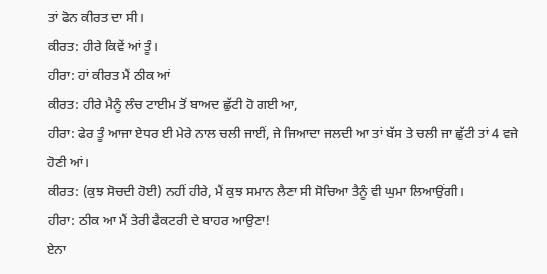ਤਾਂ ਫੋਨ ਕੀਰਤ ਦਾ ਸੀ।
ਕੀਰਤ: ਹੀਰੇ ਕਿਵੇਂ ਆਂ ਤੂੰ।
ਹੀਰਾ: ਹਾਂ ਕੀਰਤ ਮੈਂ ਠੀਕ ਆਂ
ਕੀਰਤ: ਹੀਰੇ ਮੈਨੂੰ ਲੰਚ ਟਾਈਮ ਤੋਂ ਬਾਅਦ ਛੁੱਟੀ ਹੋ ਗਈ ਆ,
ਹੀਰਾ: ਫੇਰ ਤੂੰ ਆਜਾ ਏਧਰ ਈ ਮੇਰੇ ਨਾਲ ਚਲੀ ਜਾਈਂ, ਜੇ ਜਿਆਦਾ ਜਲਦੀ ਆ ਤਾਂ ਬੱਸ ਤੇ ਚਲੀ ਜਾ ਛੁੱਟੀ ਤਾਂ 4 ਵਜੇ ਹੋਣੀ ਆਂ।
ਕੀਰਤ: (ਕੁਝ ਸੋਚਦੀ ਹੋਈ) ਨਹੀਂ ਹੀਰੇ, ਮੈਂ ਕੁਝ ਸਮਾਨ ਲੈਣਾ ਸੀ ਸੋਚਿਆ ਤੈਨੂੰ ਵੀ ਘੁਮਾ ਲਿਆਉਂਗੀ।
ਹੀਰਾ: ਠੀਕ ਆ ਮੈਂ ਤੇਰੀ ਫੈਕਟਰੀ ਦੇ ਬਾਹਰ ਆਉਣਾ!
ਏਨਾ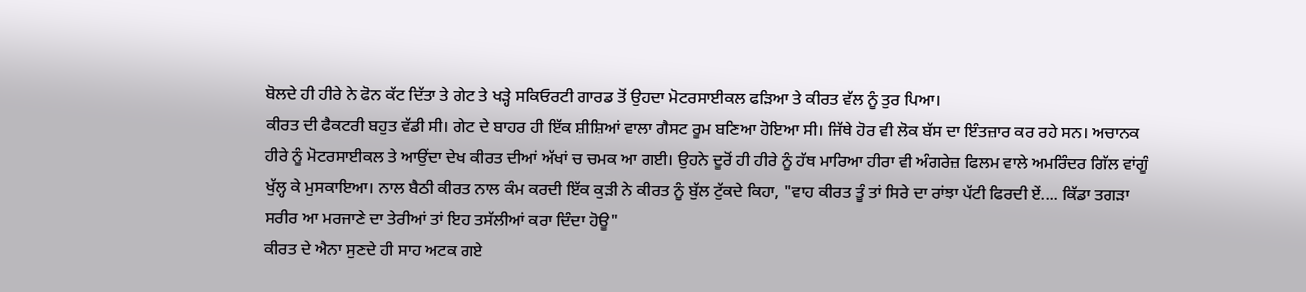ਬੋਲਦੇ ਹੀ ਹੀਰੇ ਨੇ ਫੋਨ ਕੱਟ ਦਿੱਤਾ ਤੇ ਗੇਟ ਤੇ ਖੜ੍ਹੇ ਸਕਿਓਰਟੀ ਗਾਰਡ ਤੋਂ ਉਹਦਾ ਮੋਟਰਸਾਈਕਲ ਫੜਿਆ ਤੇ ਕੀਰਤ ਵੱਲ ਨੂੰ ਤੁਰ ਪਿਆ।
ਕੀਰਤ ਦੀ ਫੈਕਟਰੀ ਬਹੁਤ ਵੱਡੀ ਸੀ। ਗੇਟ ਦੇ ਬਾਹਰ ਹੀ ਇੱਕ ਸ਼ੀਸ਼ਿਆਂ ਵਾਲਾ ਗੈਸਟ ਰੂਮ ਬਣਿਆ ਹੋਇਆ ਸੀ। ਜਿੱਥੇ ਹੋਰ ਵੀ ਲੋਕ ਬੱਸ ਦਾ ਇੰਤਜ਼ਾਰ ਕਰ ਰਹੇ ਸਨ। ਅਚਾਨਕ ਹੀਰੇ ਨੂੰ ਮੋਟਰਸਾਈਕਲ ਤੇ ਆਉਂਦਾ ਦੇਖ ਕੀਰਤ ਦੀਆਂ ਅੱਖਾਂ ਚ ਚਮਕ ਆ ਗਈ। ਉਹਨੇ ਦੂਰੋਂ ਹੀ ਹੀਰੇ ਨੂੰ ਹੱਥ ਮਾਰਿਆ ਹੀਰਾ ਵੀ ਅੰਗਰੇਜ਼ ਫਿਲਮ ਵਾਲੇ ਅਮਰਿੰਦਰ ਗਿੱਲ ਵਾਂਗੂੰ ਖੁੱਲ੍ਹ ਕੇ ਮੁਸਕਾਇਆ। ਨਾਲ ਬੈਠੀ ਕੀਰਤ ਨਾਲ ਕੰਮ ਕਰਦੀ ਇੱਕ ਕੁੜੀ ਨੇ ਕੀਰਤ ਨੂੰ ਬੁੱਲ ਟੁੱਕਦੇ ਕਿਹਾ, "ਵਾਹ ਕੀਰਤ ਤੂੰ ਤਾਂ ਸਿਰੇ ਦਾ ਰਾਂਝਾ ਪੱਟੀ ਫਿਰਦੀ ਏਂ.... ਕਿੱਡਾ ਤਗੜਾ ਸਰੀਰ ਆ ਮਰਜਾਣੇ ਦਾ ਤੇਰੀਆਂ ਤਾਂ ਇਹ ਤਸੱਲੀਆਂ ਕਰਾ ਦਿੰਦਾ ਹੋਊ"
ਕੀਰਤ ਦੇ ਐਨਾ ਸੁਣਦੇ ਹੀ ਸਾਹ ਅਟਕ ਗਏ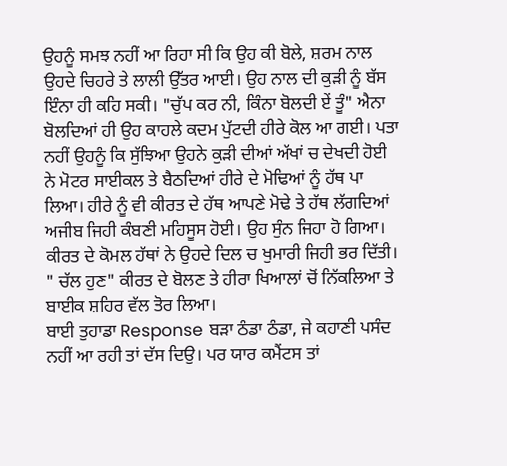ਉਹਨੂੰ ਸਮਝ ਨਹੀਂ ਆ ਰਿਹਾ ਸੀ ਕਿ ਉਹ ਕੀ ਬੋਲੇ, ਸ਼ਰਮ ਨਾਲ ਉਹਦੇ ਚਿਹਰੇ ਤੇ ਲਾਲੀ ਉੱਤਰ ਆਈ। ਉਹ ਨਾਲ ਦੀ ਕੁੜੀ ਨੂੰ ਬੱਸ ਇੰਨਾ ਹੀ ਕਹਿ ਸਕੀ। "ਚੁੱਪ ਕਰ ਨੀ, ਕਿੰਨਾ ਬੋਲਦੀ ਏਂ ਤੂੰ" ਐਨਾ ਬੋਲਦਿਆਂ ਹੀ ਉਹ ਕਾਹਲੇ ਕਦਮ ਪੁੱਟਦੀ ਹੀਰੇ ਕੋਲ ਆ ਗਈ। ਪਤਾ ਨਹੀਂ ਉਹਨੂੰ ਕਿ ਸੁੱਝਿਆ ਉਹਨੇ ਕੁੜੀ ਦੀਆਂ ਅੱਖਾਂ ਚ ਦੇਖਦੀ ਹੋਈ ਨੇ ਮੋਟਰ ਸਾਈਕਲ ਤੇ ਬੈਠਦਿਆਂ ਹੀਰੇ ਦੇ ਮੋਢਿਆਂ ਨੂੰ ਹੱਥ ਪਾ ਲਿਆ। ਹੀਰੇ ਨੂੰ ਵੀ ਕੀਰਤ ਦੇ ਹੱਥ ਆਪਣੇ ਮੋਢੇ ਤੇ ਹੱਥ ਲੱਗਦਿਆਂ ਅਜੀਬ ਜਿਹੀ ਕੰਬਣੀ ਮਹਿਸੂਸ ਹੋਈ। ਉਹ ਸੁੰਨ ਜਿਹਾ ਹੋ ਗਿਆ। ਕੀਰਤ ਦੇ ਕੋਮਲ ਹੱਥਾਂ ਨੇ ਉਹਦੇ ਦਿਲ ਚ ਖੁਮਾਰੀ ਜਿਹੀ ਭਰ ਦਿੱਤੀ।
" ਚੱਲ ਹੁਣ" ਕੀਰਤ ਦੇ ਬੋਲਣ ਤੇ ਹੀਰਾ ਖਿਆਲਾਂ ਚੋਂ ਨਿੱਕਲਿਆ ਤੇ ਬਾਈਕ ਸ਼ਹਿਰ ਵੱਲ ਤੋਰ ਲਿਆ।
ਬਾਈ ਤੁਹਾਡਾ Response ਬੜਾ ਠੰਡਾ ਠੰਡਾ, ਜੇ ਕਹਾਣੀ ਪਸੰਦ ਨਹੀਂ ਆ ਰਹੀ ਤਾਂ ਦੱਸ ਦਿਉ। ਪਰ ਯਾਰ ਕਮੈਂਟਸ ਤਾਂ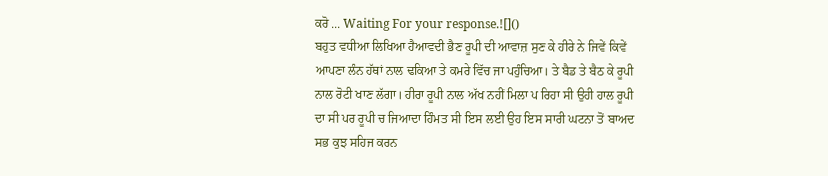ਕਰੋ ... Waiting For your response.![]()
ਬਹੁਤ ਵਧੀਆ ਲਿਖਿਆ ਹੈਆਵਦੀ ਭੈਣ ਰੂਪੀ ਦੀ ਆਵਾਜ਼ ਸੁਣ ਕੇ ਹੀਰੇ ਨੇ ਜਿਵੇਂ ਕਿਵੇਂ ਆਪਣਾ ਲੰਨ ਹੱਥਾਂ ਨਾਲ ਢਕਿਆ ਤੇ ਕਮਰੇ ਵਿੱਚ ਜਾ ਪਹੁੰਚਿਆ। ਤੇ ਬੈਡ ਤੇ ਬੈਠ ਕੇ ਰੂਪੀ ਨਾਲ ਰੋਟੀ ਖਾਣ ਲੱਗਾ। ਹੀਰਾ ਰੂਪੀ ਨਾਲ ਅੱਖ ਨਹੀਂ ਮਿਲਾ ਪ ਰਿਹਾ ਸੀ ਉਹੀ ਹਾਲ ਰੂਪੀ ਦਾ ਸੀ ਪਰ ਰੂਪੀ ਚ ਜਿਆਦਾ ਹਿੰਮਤ ਸੀ ਇਸ ਲਈ ਉਹ ਇਸ ਸਾਰੀ ਘਟਨਾ ਤੋਂ ਬਾਅਦ ਸਭ ਕੁਝ ਸਹਿਜ ਕਰਨ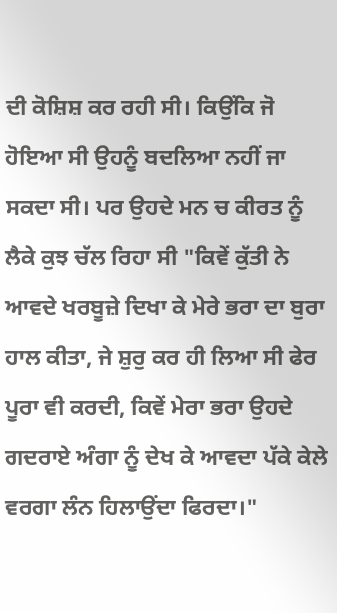ਦੀ ਕੋਸ਼ਿਸ਼ ਕਰ ਰਹੀ ਸੀ। ਕਿਉਂਕਿ ਜੋ ਹੋਇਆ ਸੀ ਉਹਨੂੰ ਬਦਲਿਆ ਨਹੀਂ ਜਾ ਸਕਦਾ ਸੀ। ਪਰ ਉਹਦੇ ਮਨ ਚ ਕੀਰਤ ਨੂੰ ਲੈਕੇ ਕੁਝ ਚੱਲ ਰਿਹਾ ਸੀ "ਕਿਵੇਂ ਕੁੱਤੀ ਨੇ ਆਵਦੇ ਖਰਬੂਜ਼ੇ ਦਿਖਾ ਕੇ ਮੇਰੇ ਭਰਾ ਦਾ ਬੁਰਾ ਹਾਲ ਕੀਤਾ, ਜੇ ਸ਼ੁਰੁ ਕਰ ਹੀ ਲਿਆ ਸੀ ਫੇਰ ਪੂਰਾ ਵੀ ਕਰਦੀ, ਕਿਵੇਂ ਮੇਰਾ ਭਰਾ ਉਹਦੇ ਗਦਰਾਏ ਅੰਗਾ ਨੂੰ ਦੇਖ ਕੇ ਆਵਦਾ ਪੱਕੇ ਕੇਲੇ ਵਰਗਾ ਲੰਨ ਹਿਲਾਉਂਦਾ ਫਿਰਦਾ।"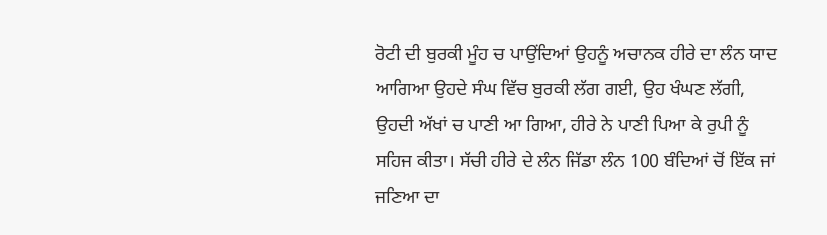ਰੋਟੀ ਦੀ ਬੁਰਕੀ ਮੂੰਹ ਚ ਪਾਉਂਦਿਆਂ ਉਹਨੂੰ ਅਚਾਨਕ ਹੀਰੇ ਦਾ ਲੰਨ ਯਾਦ ਆਗਿਆ ਉਹਦੇ ਸੰਘ ਵਿੱਚ ਬੁਰਕੀ ਲੱਗ ਗਈ, ਉਹ ਖੰਘਣ ਲੱਗੀ, ਉਹਦੀ ਅੱਖਾਂ ਚ ਪਾਣੀ ਆ ਗਿਆ, ਹੀਰੇ ਨੇ ਪਾਣੀ ਪਿਆ ਕੇ ਰੁਪੀ ਨੂੰ ਸਹਿਜ ਕੀਤਾ। ਸੱਚੀ ਹੀਰੇ ਦੇ ਲੰਨ ਜਿੱਡਾ ਲੰਨ 100 ਬੰਦਿਆਂ ਚੋਂ ਇੱਕ ਜਾਂ ਜਣਿਆ ਦਾ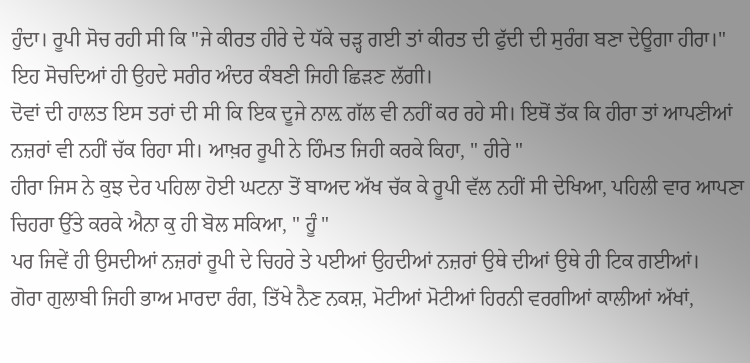ਹੁੰਦਾ। ਰੂਪੀ ਸੋਚ ਰਹੀ ਸੀ ਕਿ "ਜੇ ਕੀਰਤ ਹੀਰੇ ਦੇ ਧੱਕੇ ਚੜ੍ਹ ਗਈ ਤਾਂ ਕੀਰਤ ਦੀ ਫੁੱਦੀ ਦੀ ਸੁਰੰਗ ਬਣਾ ਦੇਊਗਾ ਹੀਰਾ।" ਇਹ ਸੋਚਦਿਆਂ ਹੀ ਉਹਦੇ ਸਰੀਰ ਅੰਦਰ ਕੰਬਣੀ ਜਿਹੀ ਛਿੜਣ ਲੱਗੀ।
ਦੋਵਾਂ ਦੀ ਹਾਲਤ ਇਸ ਤਰਾਂ ਦੀ ਸੀ ਕਿ ਇਕ ਦੂਜੇ ਨਾਲ਼ ਗੱਲ ਵੀ ਨਹੀਂ ਕਰ ਰਹੇ ਸੀ। ਇਥੋਂ ਤੱਕ ਕਿ ਹੀਰਾ ਤਾਂ ਆਪਣੀਆਂ ਨਜ਼ਰਾਂ ਵੀ ਨਹੀਂ ਚੱਕ ਰਿਹਾ ਸੀ। ਆਖ਼ਰ ਰੂਪੀ ਨੇ ਹਿੰਮਤ ਜਿਹੀ ਕਰਕੇ ਕਿਹਾ, " ਹੀਰੇ "
ਹੀਰਾ ਜਿਸ ਨੇ ਕੁਝ ਦੇਰ ਪਹਿਲਾ ਹੋਈ ਘਟਨਾ ਤੋਂ ਬਾਅਦ ਅੱਖ ਚੱਕ ਕੇ ਰੂਪੀ ਵੱਲ ਨਹੀਂ ਸੀ ਦੇਖਿਆ, ਪਹਿਲੀ ਵਾਰ ਆਪਣਾ ਚਿਹਰਾ ਉੱਤੇ ਕਰਕੇ ਐਨਾ ਕੁ ਹੀ ਬੋਲ ਸਕਿਆ, " ਹੂੰ "
ਪਰ ਜਿਵੇਂ ਹੀ ਉਸਦੀਆਂ ਨਜ਼ਰਾਂ ਰੂਪੀ ਦੇ ਚਿਹਰੇ ਤੇ ਪਈਆਂ ਉਹਦੀਆਂ ਨਜ਼ਰਾਂ ਉਥੇ ਦੀਆਂ ਉਥੇ ਹੀ ਟਿਕ ਗਈਆਂ।
ਗੋਰਾ ਗੁਲਾਬੀ ਜਿਹੀ ਭਾਅ ਮਾਰਦਾ ਰੰਗ, ਤਿੱਖੇ ਨੈਣ ਨਕਸ਼, ਮੋਟੀਆਂ ਮੋਟੀਆਂ ਹਿਰਨੀ ਵਰਗੀਆਂ ਕਾਲੀਆਂ ਅੱਖਾਂ,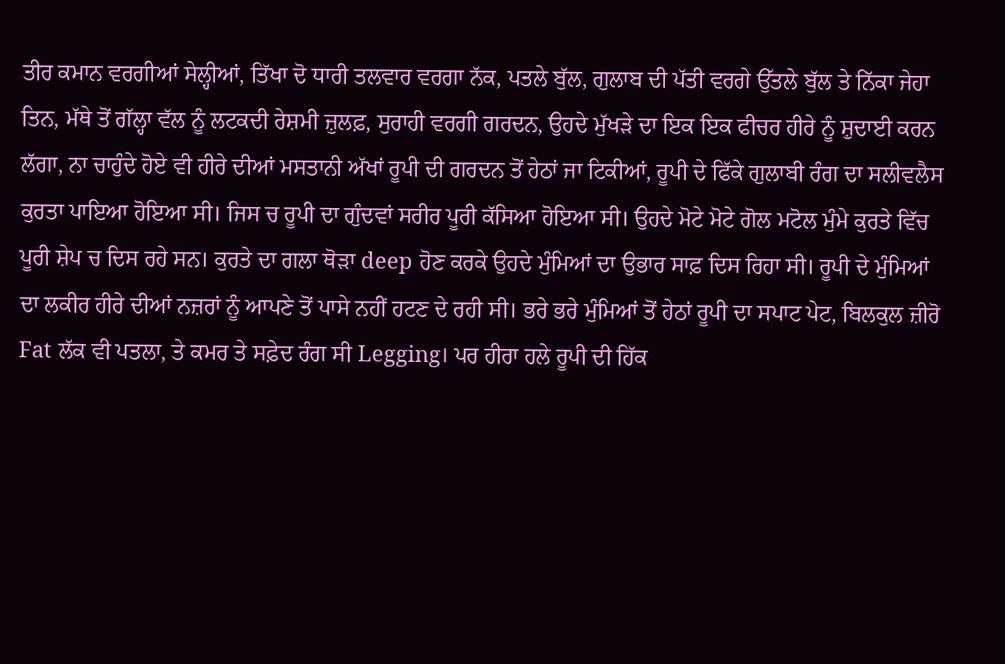ਤੀਰ ਕਮਾਨ ਵਰਗੀਆਂ ਸੇਲ੍ਹੀਆਂ, ਤਿੱਖਾ ਦੋ ਧਾਰੀ ਤਲਵਾਰ ਵਰਗਾ ਨੱਕ, ਪਤਲੇ ਬੁੱਲ, ਗੁਲਾਬ ਦੀ ਪੱਤੀ ਵਰਗੇ ਉੱਤਲੇ ਬੁੱਲ ਤੇ ਨਿੱਕਾ ਜੇਹਾ ਤਿਨ, ਮੱਥੇ ਤੋਂ ਗੱਲ੍ਹਾ ਵੱਲ ਨੂੰ ਲਟਕਦੀ ਰੇਸ਼ਮੀ ਜ਼ੁਲਫ਼, ਸੁਰਾਹੀ ਵਰਗੀ ਗਰਦਨ, ਉਹਦੇ ਮੁੱਖੜੇ ਦਾ ਇਕ ਇਕ ਫੀਚਰ ਹੀਰੇ ਨੂੰ ਸ਼ੁਦਾਈ ਕਰਨ ਲੱਗਾ, ਨਾ ਚਾਹੁੰਦੇ ਹੋਏ ਵੀ ਹੀਰੇ ਦੀਆਂ ਮਸਤਾਨੀ ਅੱਖਾਂ ਰੂਪੀ ਦੀ ਗਰਦਨ ਤੋਂ ਹੇਠਾਂ ਜਾ ਟਿਕੀਆਂ, ਰੂਪੀ ਦੇ ਫਿੱਕੇ ਗੁਲਾਬੀ ਰੰਗ ਦਾ ਸਲੀਵਲੈਸ ਕੁਰਤਾ ਪਾਇਆ ਹੋਇਆ ਸੀ। ਜਿਸ ਚ ਰੂਪੀ ਦਾ ਗੁੰਦਵਾਂ ਸਰੀਰ ਪੂਰੀ ਕੱਸਿਆ ਹੋਇਆ ਸੀ। ਉਹਦੇ ਮੋਟੇ ਮੋਟੇ ਗੋਲ ਮਟੋਲ ਮੁੰਮੇ ਕੁਰਤੇ ਵਿੱਚ ਪੂਰੀ ਸ਼ੇਪ ਚ ਦਿਸ ਰਹੇ ਸਨ। ਕੁਰਤੇ ਦਾ ਗਲਾ ਥੋੜਾ deep ਹੋਣ ਕਰਕੇ ਉਹਦੇ ਮੁੰਮਿਆਂ ਦਾ ਉਭਾਰ ਸਾਫ਼ ਦਿਸ ਰਿਹਾ ਸੀ। ਰੂਪੀ ਦੇ ਮੁੰਮਿਆਂ ਦਾ ਲਕੀਰ ਹੀਰੇ ਦੀਆਂ ਨਜ਼ਰਾਂ ਨੂੰ ਆਪਣੇ ਤੋਂ ਪਾਸੇ ਨਹੀਂ ਹਟਣ ਦੇ ਰਹੀ ਸੀ। ਭਰੇ ਭਰੇ ਮੁੰਮਿਆਂ ਤੋਂ ਹੇਠਾਂ ਰੂਪੀ ਦਾ ਸਪਾਟ ਪੇਟ, ਬਿਲਕੁਲ ਜ਼ੀਰੋ Fat ਲੱਕ ਵੀ ਪਤਲਾ, ਤੇ ਕਮਰ ਤੇ ਸਫ਼ੇਦ ਰੰਗ ਸੀ Legging। ਪਰ ਹੀਰਾ ਹਲੇ ਰੂਪੀ ਦੀ ਹਿੱਕ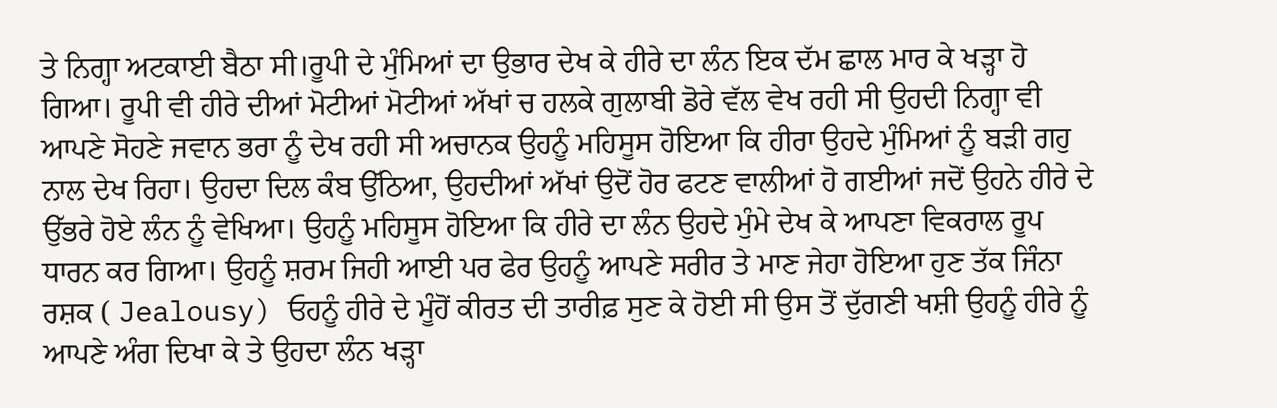ਤੇ ਨਿਗ੍ਹਾ ਅਟਕਾਈ ਬੈਠਾ ਸੀ।ਰੂਪੀ ਦੇ ਮੁੰਮਿਆਂ ਦਾ ਉਭਾਰ ਦੇਖ ਕੇ ਹੀਰੇ ਦਾ ਲੰਨ ਇਕ ਦੱਮ ਛਾਲ ਮਾਰ ਕੇ ਖੜ੍ਹਾ ਹੋ ਗਿਆ। ਰੂਪੀ ਵੀ ਹੀਰੇ ਦੀਆਂ ਮੋਟੀਆਂ ਮੋਟੀਆਂ ਅੱਖਾਂ ਚ ਹਲਕੇ ਗੁਲਾਬੀ ਡੋਰੇ ਵੱਲ ਵੇਖ ਰਹੀ ਸੀ ਉਹਦੀ ਨਿਗ੍ਹਾ ਵੀ ਆਪਣੇ ਸੋਹਣੇ ਜਵਾਨ ਭਰਾ ਨੂੰ ਦੇਖ ਰਹੀ ਸੀ ਅਚਾਨਕ ਉਹਨੂੰ ਮਹਿਸੂਸ ਹੋਇਆ ਕਿ ਹੀਰਾ ਉਹਦੇ ਮੁੰਮਿਆਂ ਨੂੰ ਬੜੀ ਗਹੁ ਨਾਲ ਦੇਖ ਰਿਹਾ। ਉਹਦਾ ਦਿਲ ਕੰਬ ਉੱਠਿਆ, ਉਹਦੀਆਂ ਅੱਖਾਂ ਉਦੋਂ ਹੋਰ ਫਟਣ ਵਾਲੀਆਂ ਹੋ ਗਈਆਂ ਜਦੋਂ ਉਹਨੇ ਹੀਰੇ ਦੇ ਉੱਭਰੇ ਹੋਏ ਲੰਨ ਨੂੰ ਵੇਖਿਆ। ਉਹਨੂੰ ਮਹਿਸੂਸ ਹੋਇਆ ਕਿ ਹੀਰੇ ਦਾ ਲੰਨ ਉਹਦੇ ਮੁੰਮੇ ਦੇਖ ਕੇ ਆਪਣਾ ਵਿਕਰਾਲ ਰੂਪ ਧਾਰਨ ਕਰ ਗਿਆ। ਉਹਨੂੰ ਸ਼ਰਮ ਜਿਹੀ ਆਈ ਪਰ ਫੇਰ ਉਹਨੂੰ ਆਪਣੇ ਸਰੀਰ ਤੇ ਮਾਣ ਜੇਹਾ ਹੋਇਆ ਹੁਣ ਤੱਕ ਜਿੰਨਾ ਰਸ਼ਕ ( Jealousy) ਓਹਨੂੰ ਹੀਰੇ ਦੇ ਮੂੰਹੋਂ ਕੀਰਤ ਦੀ ਤਾਰੀਫ਼ ਸੁਣ ਕੇ ਹੋਈ ਸੀ ਉਸ ਤੋਂ ਦੁੱਗਣੀ ਖਸ਼ੀ ਉਹਨੂੰ ਹੀਰੇ ਨੂੰ ਆਪਣੇ ਅੰਗ ਦਿਖਾ ਕੇ ਤੇ ਉਹਦਾ ਲੰਨ ਖੜ੍ਹਾ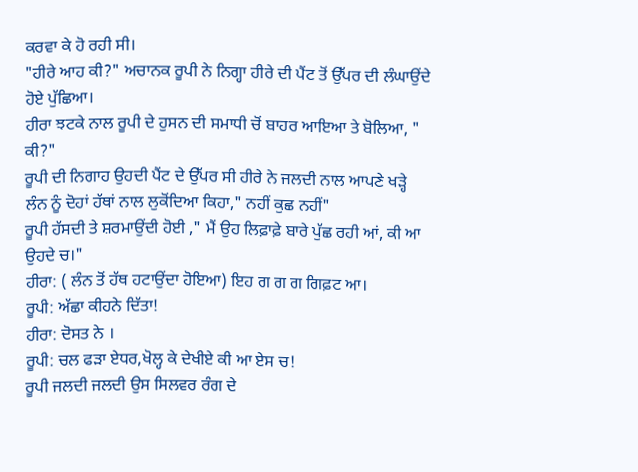ਕਰਵਾ ਕੇ ਹੋ ਰਹੀ ਸੀ।
"ਹੀਰੇ ਆਹ ਕੀ?" ਅਚਾਨਕ ਰੂਪੀ ਨੇ ਨਿਗ੍ਹਾ ਹੀਰੇ ਦੀ ਪੈਂਟ ਤੋਂ ਉੱਪਰ ਦੀ ਲੰਘਾਉਂਦੇ ਹੋਏ ਪੁੱਛਿਆ।
ਹੀਰਾ ਝਟਕੇ ਨਾਲ ਰੂਪੀ ਦੇ ਹੁਸਨ ਦੀ ਸਮਾਧੀ ਚੋਂ ਬਾਹਰ ਆਇਆ ਤੇ ਬੋਲਿਆ, " ਕੀ?"
ਰੂਪੀ ਦੀ ਨਿਗਾਹ ਉਹਦੀ ਪੈਂਟ ਦੇ ਉੱਪਰ ਸੀ ਹੀਰੇ ਨੇ ਜਲਦੀ ਨਾਲ ਆਪਣੇ ਖੜ੍ਹੇ ਲੰਨ ਨੂੰ ਦੋਹਾਂ ਹੱਥਾਂ ਨਾਲ ਲੁਕੋਂਦਿਆ ਕਿਹਾ," ਨਹੀਂ ਕੁਛ ਨਹੀਂ"
ਰੂਪੀ ਹੱਸਦੀ ਤੇ ਸ਼ਰਮਾਉਂਦੀ ਹੋਈ ," ਮੈਂ ਉਹ ਲਿਫ਼ਾਫ਼ੇ ਬਾਰੇ ਪੁੱਛ ਰਹੀ ਆਂ, ਕੀ ਆ ਉਹਦੇ ਚ।"
ਹੀਰਾ: ( ਲੰਨ ਤੋਂ ਹੱਥ ਹਟਾਉਂਦਾ ਹੋਇਆ) ਇਹ ਗ ਗ ਗ ਗਿਫ਼ਟ ਆ।
ਰੂਪੀ: ਅੱਛਾ ਕੀਹਨੇ ਦਿੱਤਾ!
ਹੀਰਾ: ਦੋਸਤ ਨੇ ।
ਰੂਪੀ: ਚਲ ਫੜਾ ਏਧਰ,ਖੋਲ੍ਹ ਕੇ ਦੇਖੀਏ ਕੀ ਆ ਏਸ ਚ!
ਰੂਪੀ ਜਲਦੀ ਜਲਦੀ ਉਸ ਸਿਲਵਰ ਰੰਗ ਦੇ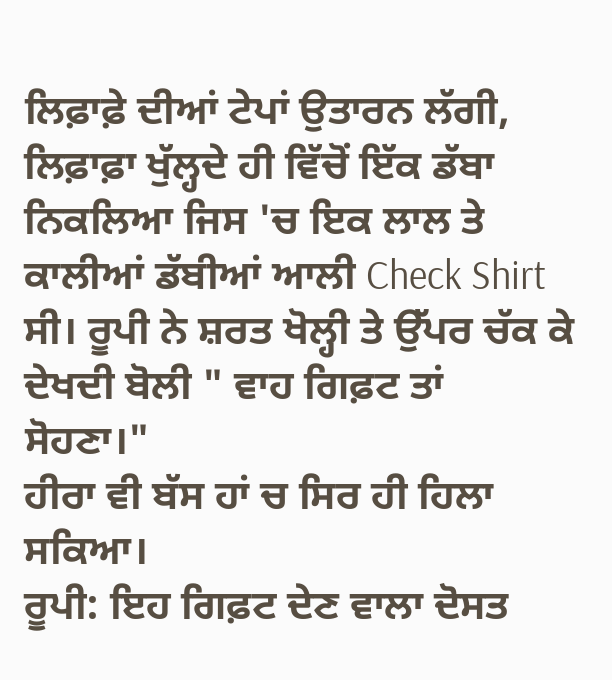ਲਿਫ਼ਾਫ਼ੇ ਦੀਆਂ ਟੇਪਾਂ ਉਤਾਰਨ ਲੱਗੀ, ਲਿਫ਼ਾਫ਼ਾ ਖੁੱਲ੍ਹਦੇ ਹੀ ਵਿੱਚੋਂ ਇੱਕ ਡੱਬਾ ਨਿਕਲਿਆ ਜਿਸ 'ਚ ਇਕ ਲਾਲ ਤੇ ਕਾਲੀਆਂ ਡੱਬੀਆਂ ਆਲੀ Check Shirt ਸੀ। ਰੂਪੀ ਨੇ ਸ਼ਰਤ ਖੋਲ੍ਹੀ ਤੇ ਉੱਪਰ ਚੱਕ ਕੇ ਦੇਖਦੀ ਬੋਲੀ " ਵਾਹ ਗਿਫ਼ਟ ਤਾਂ ਸੋਹਣਾ।"
ਹੀਰਾ ਵੀ ਬੱਸ ਹਾਂ ਚ ਸਿਰ ਹੀ ਹਿਲਾ ਸਕਿਆ।
ਰੂਪੀ: ਇਹ ਗਿਫ਼ਟ ਦੇਣ ਵਾਲਾ ਦੋਸਤ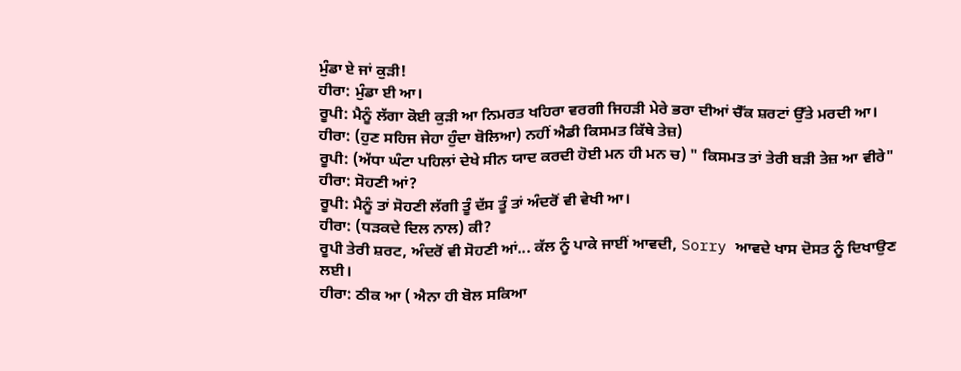ਮੁੰਡਾ ਏ ਜਾਂ ਕੁੜੀ!
ਹੀਰਾ: ਮੁੰਡਾ ਈ ਆ।
ਰੂਪੀ: ਮੈਨੂੰ ਲੱਗਾ ਕੋਈ ਕੁੜੀ ਆ ਨਿਮਰਤ ਖਹਿਰਾ ਵਰਗੀ ਜਿਹੜੀ ਮੇਰੇ ਭਰਾ ਦੀਆਂ ਚੈੱਕ ਸ਼ਰਟਾਂ ਉੱਤੇ ਮਰਦੀ ਆ।
ਹੀਰਾ: (ਹੁਣ ਸਹਿਜ ਜੇਹਾ ਹੁੰਦਾ ਬੋਲਿਆ) ਨਹੀਂ ਐਡੀ ਕਿਸਮਤ ਕਿੱਥੇ ਤੇਜ਼)
ਰੂਪੀ: (ਅੱਧਾ ਘੰਟਾ ਪਹਿਲਾਂ ਦੇਖੇ ਸੀਨ ਯਾਦ ਕਰਦੀ ਹੋਈ ਮਨ ਹੀ ਮਨ ਚ) " ਕਿਸਮਤ ਤਾਂ ਤੇਰੀ ਬੜੀ ਤੇਜ਼ ਆ ਵੀਰੇ"
ਹੀਰਾ: ਸੋਹਣੀ ਆਂ?
ਰੂਪੀ: ਮੈਨੂੰ ਤਾਂ ਸੋਹਣੀ ਲੱਗੀ ਤੂੰ ਦੱਸ ਤੂੰ ਤਾਂ ਅੰਦਰੋਂ ਵੀ ਵੇਖੀ ਆ।
ਹੀਰਾ: (ਧੜਕਦੇ ਦਿਲ ਨਾਲ) ਕੀ?
ਰੂਪੀ ਤੇਰੀ ਸ਼ਰਟ, ਅੰਦਰੋਂ ਵੀ ਸੋਹਣੀ ਆਂ... ਕੱਲ ਨੂੰ ਪਾਕੇ ਜਾਈਂ ਆਵਦੀ, Sorry ਆਵਦੇ ਖਾਸ ਦੋਸਤ ਨੂੰ ਦਿਖਾਉਣ ਲਈ।
ਹੀਰਾ: ਠੀਕ ਆ ( ਐਨਾ ਹੀ ਬੋਲ ਸਕਿਆ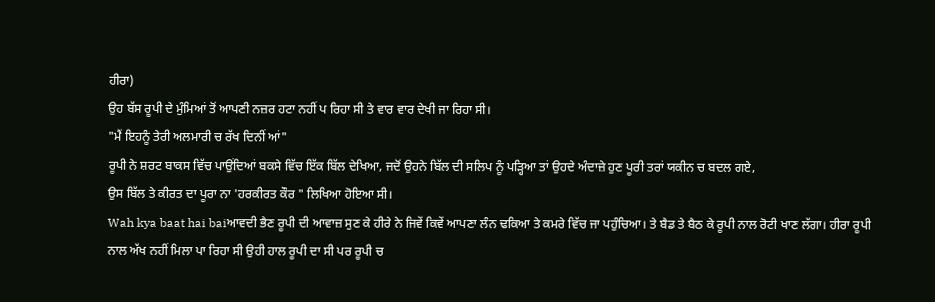ਹੀਰਾ)
ਉਹ ਬੱਸ ਰੂਪੀ ਦੇ ਮੁੰਮਿਆਂ ਤੋਂ ਆਪਣੀ ਨਜ਼ਰ ਹਟਾ ਨਹੀਂ ਪ ਰਿਹਾ ਸੀ ਤੇ ਵਾਰ ਵਾਰ ਦੇਖੀ ਜਾ ਰਿਹਾ ਸੀ।
"ਮੈਂ ਇਹਨੂੰ ਤੇਰੀ ਅਲਮਾਰੀ ਚ ਰੱਖ ਦਿਨੀਂ ਆਂ"
ਰੂਪੀ ਨੇ ਸ਼ਰਟ ਬਾਕਸ ਵਿੱਚ ਪਾਉਂਦਿਆਂ ਬਕਸੇ ਵਿੱਚ ਇੱਕ ਬਿੱਲ ਦੇਖਿਆ, ਜਦੋਂ ਉਹਨੇ ਬਿੱਲ ਦੀ ਸਲਿਪ ਨੂੰ ਪੜ੍ਹਿਆ ਤਾਂ ਉਹਦੇ ਅੰਦਾਜ਼ੇ ਹੁਣ ਪੂਰੀ ਤਰਾਂ ਯਕੀਨ ਚ ਬਦਲ ਗਏ,
ਉਸ ਬਿੱਲ ਤੇ ਕੀਰਤ ਦਾ ਪੂਰਾ ਨਾ 'ਹਰਕੀਰਤ ਕੌਰ " ਲਿਖਿਆ ਹੋਇਆ ਸੀ।
Wah kya baat hai baiਆਵਦੀ ਭੈਣ ਰੂਪੀ ਦੀ ਆਵਾਜ਼ ਸੁਣ ਕੇ ਹੀਰੇ ਨੇ ਜਿਵੇਂ ਕਿਵੇਂ ਆਪਣਾ ਲੰਨ ਢਕਿਆ ਤੇ ਕਮਰੇ ਵਿੱਚ ਜਾ ਪਹੁੰਚਿਆ। ਤੇ ਬੈਡ ਤੇ ਬੈਠ ਕੇ ਰੂਪੀ ਨਾਲ ਰੋਟੀ ਖਾਣ ਲੱਗਾ। ਹੀਰਾ ਰੂਪੀ ਨਾਲ ਅੱਖ ਨਹੀਂ ਮਿਲਾ ਪਾ ਰਿਹਾ ਸੀ ਉਹੀ ਹਾਲ ਰੂਪੀ ਦਾ ਸੀ ਪਰ ਰੂਪੀ ਚ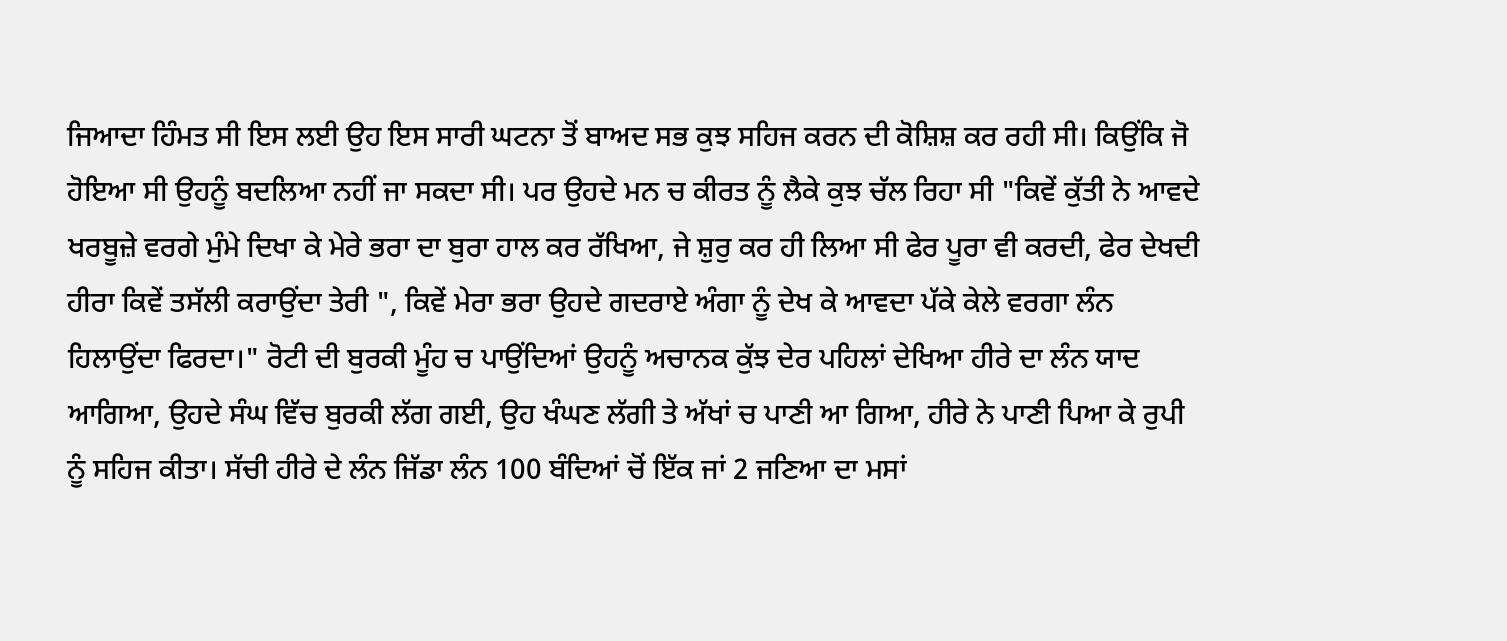ਜਿਆਦਾ ਹਿੰਮਤ ਸੀ ਇਸ ਲਈ ਉਹ ਇਸ ਸਾਰੀ ਘਟਨਾ ਤੋਂ ਬਾਅਦ ਸਭ ਕੁਝ ਸਹਿਜ ਕਰਨ ਦੀ ਕੋਸ਼ਿਸ਼ ਕਰ ਰਹੀ ਸੀ। ਕਿਉਂਕਿ ਜੋ ਹੋਇਆ ਸੀ ਉਹਨੂੰ ਬਦਲਿਆ ਨਹੀਂ ਜਾ ਸਕਦਾ ਸੀ। ਪਰ ਉਹਦੇ ਮਨ ਚ ਕੀਰਤ ਨੂੰ ਲੈਕੇ ਕੁਝ ਚੱਲ ਰਿਹਾ ਸੀ "ਕਿਵੇਂ ਕੁੱਤੀ ਨੇ ਆਵਦੇ ਖਰਬੂਜ਼ੇ ਵਰਗੇ ਮੁੰਮੇ ਦਿਖਾ ਕੇ ਮੇਰੇ ਭਰਾ ਦਾ ਬੁਰਾ ਹਾਲ ਕਰ ਰੱਖਿਆ, ਜੇ ਸ਼ੁਰੁ ਕਰ ਹੀ ਲਿਆ ਸੀ ਫੇਰ ਪੂਰਾ ਵੀ ਕਰਦੀ, ਫੇਰ ਦੇਖਦੀ ਹੀਰਾ ਕਿਵੇਂ ਤਸੱਲੀ ਕਰਾਉਂਦਾ ਤੇਰੀ ", ਕਿਵੇਂ ਮੇਰਾ ਭਰਾ ਉਹਦੇ ਗਦਰਾਏ ਅੰਗਾ ਨੂੰ ਦੇਖ ਕੇ ਆਵਦਾ ਪੱਕੇ ਕੇਲੇ ਵਰਗਾ ਲੰਨ ਹਿਲਾਉਂਦਾ ਫਿਰਦਾ।" ਰੋਟੀ ਦੀ ਬੁਰਕੀ ਮੂੰਹ ਚ ਪਾਉਂਦਿਆਂ ਉਹਨੂੰ ਅਚਾਨਕ ਕੁੱਝ ਦੇਰ ਪਹਿਲਾਂ ਦੇਖਿਆ ਹੀਰੇ ਦਾ ਲੰਨ ਯਾਦ ਆਗਿਆ, ਉਹਦੇ ਸੰਘ ਵਿੱਚ ਬੁਰਕੀ ਲੱਗ ਗਈ, ਉਹ ਖੰਘਣ ਲੱਗੀ ਤੇ ਅੱਖਾਂ ਚ ਪਾਣੀ ਆ ਗਿਆ, ਹੀਰੇ ਨੇ ਪਾਣੀ ਪਿਆ ਕੇ ਰੁਪੀ ਨੂੰ ਸਹਿਜ ਕੀਤਾ। ਸੱਚੀ ਹੀਰੇ ਦੇ ਲੰਨ ਜਿੱਡਾ ਲੰਨ 100 ਬੰਦਿਆਂ ਚੋਂ ਇੱਕ ਜਾਂ 2 ਜਣਿਆ ਦਾ ਮਸਾਂ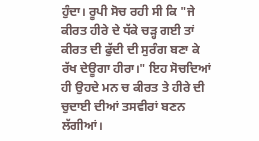ਹੁੰਦਾ। ਰੂਪੀ ਸੋਚ ਰਹੀ ਸੀ ਕਿ "ਜੇ ਕੀਰਤ ਹੀਰੇ ਦੇ ਧੱਕੇ ਚੜ੍ਹ ਗਈ ਤਾਂ ਕੀਰਤ ਦੀ ਫੁੱਦੀ ਦੀ ਸੁਰੰਗ ਬਣਾ ਕੇ ਰੱਖ ਦੇਊਗਾ ਹੀਰਾ।" ਇਹ ਸੋਚਦਿਆਂ ਹੀ ਉਹਦੇ ਮਨ ਚ ਕੀਰਤ ਤੇ ਹੀਰੇ ਦੀ ਚੁਦਾਈ ਦੀਆਂ ਤਸਵੀਰਾਂ ਬਣਨ ਲੱਗੀਆਂ।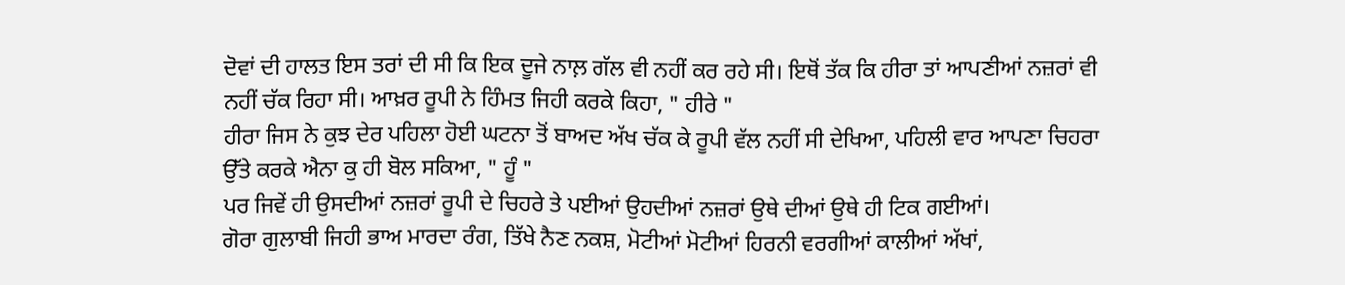ਦੋਵਾਂ ਦੀ ਹਾਲਤ ਇਸ ਤਰਾਂ ਦੀ ਸੀ ਕਿ ਇਕ ਦੂਜੇ ਨਾਲ਼ ਗੱਲ ਵੀ ਨਹੀਂ ਕਰ ਰਹੇ ਸੀ। ਇਥੋਂ ਤੱਕ ਕਿ ਹੀਰਾ ਤਾਂ ਆਪਣੀਆਂ ਨਜ਼ਰਾਂ ਵੀ ਨਹੀਂ ਚੱਕ ਰਿਹਾ ਸੀ। ਆਖ਼ਰ ਰੂਪੀ ਨੇ ਹਿੰਮਤ ਜਿਹੀ ਕਰਕੇ ਕਿਹਾ, " ਹੀਰੇ "
ਹੀਰਾ ਜਿਸ ਨੇ ਕੁਝ ਦੇਰ ਪਹਿਲਾ ਹੋਈ ਘਟਨਾ ਤੋਂ ਬਾਅਦ ਅੱਖ ਚੱਕ ਕੇ ਰੂਪੀ ਵੱਲ ਨਹੀਂ ਸੀ ਦੇਖਿਆ, ਪਹਿਲੀ ਵਾਰ ਆਪਣਾ ਚਿਹਰਾ ਉੱਤੇ ਕਰਕੇ ਐਨਾ ਕੁ ਹੀ ਬੋਲ ਸਕਿਆ, " ਹੂੰ "
ਪਰ ਜਿਵੇਂ ਹੀ ਉਸਦੀਆਂ ਨਜ਼ਰਾਂ ਰੂਪੀ ਦੇ ਚਿਹਰੇ ਤੇ ਪਈਆਂ ਉਹਦੀਆਂ ਨਜ਼ਰਾਂ ਉਥੇ ਦੀਆਂ ਉਥੇ ਹੀ ਟਿਕ ਗਈਆਂ।
ਗੋਰਾ ਗੁਲਾਬੀ ਜਿਹੀ ਭਾਅ ਮਾਰਦਾ ਰੰਗ, ਤਿੱਖੇ ਨੈਣ ਨਕਸ਼, ਮੋਟੀਆਂ ਮੋਟੀਆਂ ਹਿਰਨੀ ਵਰਗੀਆਂ ਕਾਲੀਆਂ ਅੱਖਾਂ,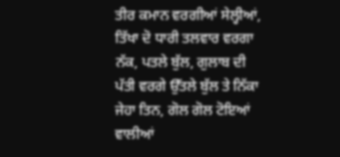ਤੀਰ ਕਮਾਨ ਵਰਗੀਆਂ ਸੇਲ੍ਹੀਆਂ, ਤਿੱਖਾ ਦੋ ਧਾਰੀ ਤਲਵਾਰ ਵਰਗਾ ਨੱਕ, ਪਤਲੇ ਬੁੱਲ, ਗੁਲਾਬ ਦੀ ਪੱਤੀ ਵਰਗੇ ਉੱਤਲੇ ਬੁੱਲ ਤੇ ਨਿੱਕਾ ਜੇਹਾ ਤਿਨ, ਗੋਲ ਗੋਲ ਟੋਇਆਂ ਵਾਲੀਆਂ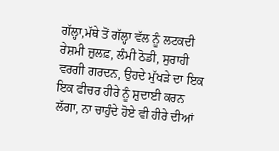ਗੱਲ੍ਹਾ,ਮੱਥੇ ਤੋਂ ਗੱਲ੍ਹਾ ਵੱਲ ਨੂੰ ਲਟਕਦੀ ਰੇਸ਼ਮੀ ਜ਼ੁਲਫ਼, ਲੰਮੀ ਠੋਡੀ, ਸੁਰਾਹੀ ਵਰਗੀ ਗਰਦਨ, ਉਹਦੇ ਮੁੱਖੜੇ ਦਾ ਇਕ ਇਕ ਫੀਚਰ ਹੀਰੇ ਨੂੰ ਸ਼ੁਦਾਈ ਕਰਨ ਲੱਗਾ, ਨਾ ਚਾਹੁੰਦੇ ਹੋਏ ਵੀ ਹੀਰੇ ਦੀਆਂ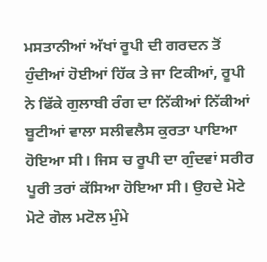ਮਸਤਾਨੀਆਂ ਅੱਖਾਂ ਰੂਪੀ ਦੀ ਗਰਦਨ ਤੋਂ ਹੁੰਦੀਆਂ ਹੋਈਆਂ ਹਿੱਕ ਤੇ ਜਾ ਟਿਕੀਆਂ, ਰੂਪੀ ਨੇ ਫਿੱਕੇ ਗੁਲਾਬੀ ਰੰਗ ਦਾ ਨਿੱਕੀਆਂ ਨਿੱਕੀਆਂ ਬੂਟੀਆਂ ਵਾਲਾ ਸਲੀਵਲੈਸ ਕੁਰਤਾ ਪਾਇਆ ਹੋਇਆ ਸੀ। ਜਿਸ ਚ ਰੂਪੀ ਦਾ ਗੁੰਦਵਾਂ ਸਰੀਰ ਪੂਰੀ ਤਰਾਂ ਕੱਸਿਆ ਹੋਇਆ ਸੀ। ਉਹਦੇ ਮੋਟੇ ਮੋਟੇ ਗੋਲ ਮਟੋਲ ਮੁੰਮੇ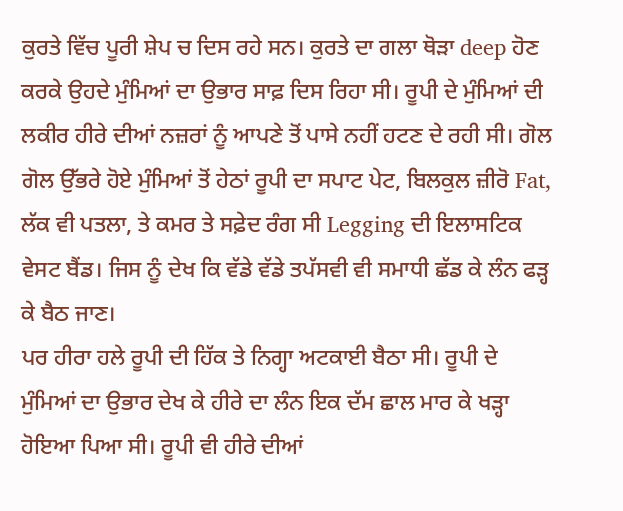ਕੁਰਤੇ ਵਿੱਚ ਪੂਰੀ ਸ਼ੇਪ ਚ ਦਿਸ ਰਹੇ ਸਨ। ਕੁਰਤੇ ਦਾ ਗਲਾ ਥੋੜਾ deep ਹੋਣ ਕਰਕੇ ਉਹਦੇ ਮੁੰਮਿਆਂ ਦਾ ਉਭਾਰ ਸਾਫ਼ ਦਿਸ ਰਿਹਾ ਸੀ। ਰੂਪੀ ਦੇ ਮੁੰਮਿਆਂ ਦੀ ਲਕੀਰ ਹੀਰੇ ਦੀਆਂ ਨਜ਼ਰਾਂ ਨੂੰ ਆਪਣੇ ਤੋਂ ਪਾਸੇ ਨਹੀਂ ਹਟਣ ਦੇ ਰਹੀ ਸੀ। ਗੋਲ ਗੋਲ ਉੱਭਰੇ ਹੋਏ ਮੁੰਮਿਆਂ ਤੋਂ ਹੇਠਾਂ ਰੂਪੀ ਦਾ ਸਪਾਟ ਪੇਟ, ਬਿਲਕੁਲ ਜ਼ੀਰੋ Fat, ਲੱਕ ਵੀ ਪਤਲਾ, ਤੇ ਕਮਰ ਤੇ ਸਫ਼ੇਦ ਰੰਗ ਸੀ Legging ਦੀ ਇਲਾਸਟਿਕ ਵੇਸਟ ਬੈਂਡ। ਜਿਸ ਨੂੰ ਦੇਖ ਕਿ ਵੱਡੇ ਵੱਡੇ ਤਪੱਸਵੀ ਵੀ ਸਮਾਧੀ ਛੱਡ ਕੇ ਲੰਨ ਫੜ੍ਹ ਕੇ ਬੈਠ ਜਾਣ।
ਪਰ ਹੀਰਾ ਹਲੇ ਰੂਪੀ ਦੀ ਹਿੱਕ ਤੇ ਨਿਗ੍ਹਾ ਅਟਕਾਈ ਬੈਠਾ ਸੀ। ਰੂਪੀ ਦੇ ਮੁੰਮਿਆਂ ਦਾ ਉਭਾਰ ਦੇਖ ਕੇ ਹੀਰੇ ਦਾ ਲੰਨ ਇਕ ਦੱਮ ਛਾਲ ਮਾਰ ਕੇ ਖੜ੍ਹਾ ਹੋਇਆ ਪਿਆ ਸੀ। ਰੂਪੀ ਵੀ ਹੀਰੇ ਦੀਆਂ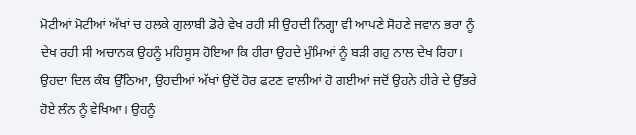ਮੋਟੀਆਂ ਮੋਟੀਆਂ ਅੱਖਾਂ ਚ ਹਲਕੇ ਗੁਲਾਬੀ ਡੋਰੇ ਵੇਖ ਰਹੀ ਸੀ ਉਹਦੀ ਨਿਗ੍ਹਾ ਵੀ ਆਪਣੇ ਸੋਹਣੇ ਜਵਾਨ ਭਰਾ ਨੂੰ ਦੇਖ ਰਹੀ ਸੀ ਅਚਾਨਕ ਉਹਨੂੰ ਮਹਿਸੂਸ ਹੋਇਆ ਕਿ ਹੀਰਾ ਉਹਦੇ ਮੁੰਮਿਆਂ ਨੂੰ ਬੜੀ ਗਹੁ ਨਾਲ ਦੇਖ ਰਿਹਾ। ਉਹਦਾ ਦਿਲ ਕੰਬ ਉੱਠਿਆ, ਉਹਦੀਆਂ ਅੱਖਾਂ ਉਦੋਂ ਹੋਰ ਫਟਣ ਵਾਲੀਆਂ ਹੋ ਗਈਆਂ ਜਦੋਂ ਉਹਨੇ ਹੀਰੇ ਦੇ ਉੱਭਰੇ ਹੋਏ ਲੰਨ ਨੂੰ ਵੇਖਿਆ। ਉਹਨੂੰ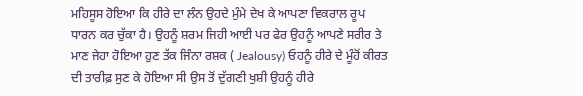ਮਹਿਸੂਸ ਹੋਇਆ ਕਿ ਹੀਰੇ ਦਾ ਲੰਨ ਉਹਦੇ ਮੁੰਮੇ ਦੇਖ ਕੇ ਆਪਣਾ ਵਿਕਰਾਲ ਰੂਪ ਧਾਰਨ ਕਰ ਚੁੱਕਾ ਹੈ। ਉਹਨੂੰ ਸ਼ਰਮ ਜਿਹੀ ਆਈ ਪਰ ਫੇਰ ਉਹਨੂੰ ਆਪਣੇ ਸਰੀਰ ਤੇ ਮਾਣ ਜੇਹਾ ਹੋਇਆ ਹੁਣ ਤੱਕ ਜਿੰਨਾ ਰਸ਼ਕ ( Jealousy) ਓਹਨੂੰ ਹੀਰੇ ਦੇ ਮੂੰਹੋਂ ਕੀਰਤ ਦੀ ਤਾਰੀਫ਼ ਸੁਣ ਕੇ ਹੋਇਆ ਸੀ ਉਸ ਤੋਂ ਦੁੱਗਣੀ ਖੁਸ਼ੀ ਉਹਨੂੰ ਹੀਰੇ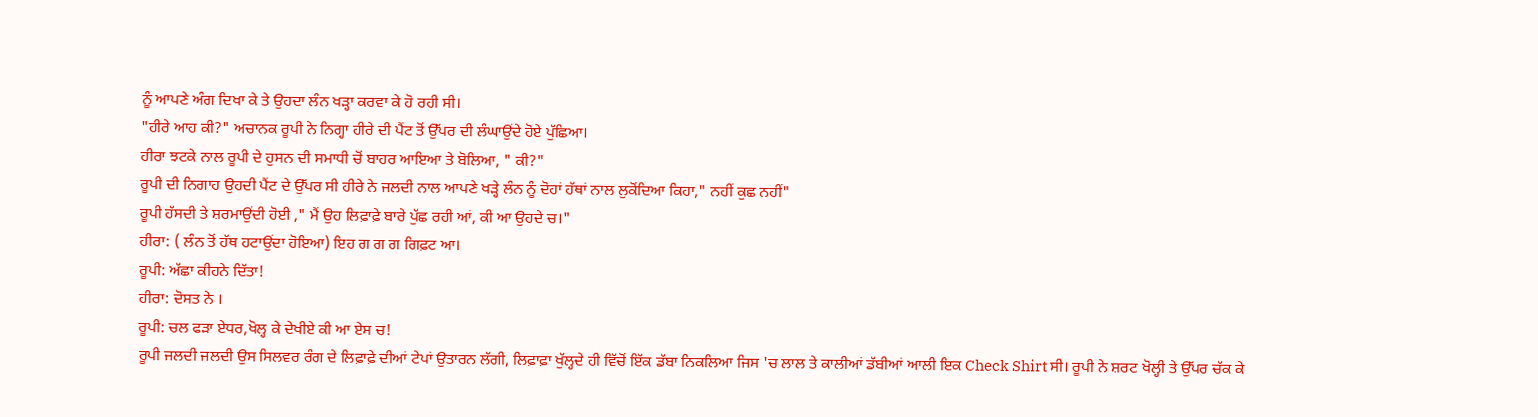ਨੂੰ ਆਪਣੇ ਅੰਗ ਦਿਖਾ ਕੇ ਤੇ ਉਹਦਾ ਲੰਨ ਖੜ੍ਹਾ ਕਰਵਾ ਕੇ ਹੋ ਰਹੀ ਸੀ।
"ਹੀਰੇ ਆਹ ਕੀ?" ਅਚਾਨਕ ਰੂਪੀ ਨੇ ਨਿਗ੍ਹਾ ਹੀਰੇ ਦੀ ਪੈਂਟ ਤੋਂ ਉੱਪਰ ਦੀ ਲੰਘਾਉਂਦੇ ਹੋਏ ਪੁੱਛਿਆ।
ਹੀਰਾ ਝਟਕੇ ਨਾਲ ਰੂਪੀ ਦੇ ਹੁਸਨ ਦੀ ਸਮਾਧੀ ਚੋਂ ਬਾਹਰ ਆਇਆ ਤੇ ਬੋਲਿਆ, " ਕੀ?"
ਰੂਪੀ ਦੀ ਨਿਗਾਹ ਉਹਦੀ ਪੈਂਟ ਦੇ ਉੱਪਰ ਸੀ ਹੀਰੇ ਨੇ ਜਲਦੀ ਨਾਲ ਆਪਣੇ ਖੜ੍ਹੇ ਲੰਨ ਨੂੰ ਦੋਹਾਂ ਹੱਥਾਂ ਨਾਲ ਲੁਕੋਂਦਿਆ ਕਿਹਾ," ਨਹੀਂ ਕੁਛ ਨਹੀਂ"
ਰੂਪੀ ਹੱਸਦੀ ਤੇ ਸ਼ਰਮਾਉਂਦੀ ਹੋਈ ," ਮੈਂ ਉਹ ਲਿਫ਼ਾਫ਼ੇ ਬਾਰੇ ਪੁੱਛ ਰਹੀ ਆਂ, ਕੀ ਆ ਉਹਦੇ ਚ।"
ਹੀਰਾ: ( ਲੰਨ ਤੋਂ ਹੱਥ ਹਟਾਉਂਦਾ ਹੋਇਆ) ਇਹ ਗ ਗ ਗ ਗਿਫ਼ਟ ਆ।
ਰੂਪੀ: ਅੱਛਾ ਕੀਹਨੇ ਦਿੱਤਾ!
ਹੀਰਾ: ਦੋਸਤ ਨੇ ।
ਰੂਪੀ: ਚਲ ਫੜਾ ਏਧਰ,ਖੋਲ੍ਹ ਕੇ ਦੇਖੀਏ ਕੀ ਆ ਏਸ ਚ!
ਰੂਪੀ ਜਲਦੀ ਜਲਦੀ ਉਸ ਸਿਲਵਰ ਰੰਗ ਦੇ ਲਿਫ਼ਾਫ਼ੇ ਦੀਆਂ ਟੇਪਾਂ ਉਤਾਰਨ ਲੱਗੀ, ਲਿਫ਼ਾਫ਼ਾ ਖੁੱਲ੍ਹਦੇ ਹੀ ਵਿੱਚੋਂ ਇੱਕ ਡੱਬਾ ਨਿਕਲਿਆ ਜਿਸ 'ਚ ਲਾਲ ਤੇ ਕਾਲੀਆਂ ਡੱਬੀਆਂ ਆਲੀ ਇਕ Check Shirt ਸੀ। ਰੂਪੀ ਨੇ ਸ਼ਰਟ ਖੋਲ੍ਹੀ ਤੇ ਉੱਪਰ ਚੱਕ ਕੇ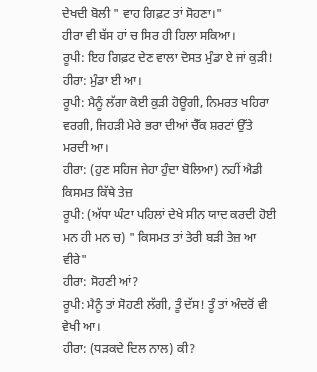ਦੇਖਦੀ ਬੋਲੀ " ਵਾਹ ਗਿਫ਼ਟ ਤਾਂ ਸੋਹਣਾ।"
ਹੀਰਾ ਵੀ ਬੱਸ ਹਾਂ ਚ ਸਿਰ ਹੀ ਹਿਲਾ ਸਕਿਆ।
ਰੂਪੀ: ਇਹ ਗਿਫ਼ਟ ਦੇਣ ਵਾਲਾ ਦੋਸਤ ਮੁੰਡਾ ਏ ਜਾਂ ਕੁੜੀ!
ਹੀਰਾ: ਮੁੰਡਾ ਈ ਆ।
ਰੂਪੀ: ਮੈਨੂੰ ਲੱਗਾ ਕੋਈ ਕੁੜੀ ਹੋਊਗੀ, ਨਿਮਰਤ ਖਹਿਰਾ ਵਰਗੀ, ਜਿਹੜੀ ਮੇਰੇ ਭਰਾ ਦੀਆਂ ਚੈੱਕ ਸ਼ਰਟਾਂ ਉੱਤੇ ਮਰਦੀ ਆ।
ਹੀਰਾ: (ਹੁਣ ਸਹਿਜ ਜੇਹਾ ਹੁੰਦਾ ਬੋਲਿਆ) ਨਹੀਂ ਐਡੀ ਕਿਸਮਤ ਕਿੱਥੇ ਤੇਜ਼
ਰੂਪੀ: (ਅੱਧਾ ਘੰਟਾ ਪਹਿਲਾਂ ਦੇਖੇ ਸੀਨ ਯਾਦ ਕਰਦੀ ਹੋਈ ਮਨ ਹੀ ਮਨ ਚ) " ਕਿਸਮਤ ਤਾਂ ਤੇਰੀ ਬੜੀ ਤੇਜ਼ ਆ ਵੀਰੇ"
ਹੀਰਾ: ਸੋਹਣੀ ਆਂ?
ਰੂਪੀ: ਮੈਨੂੰ ਤਾਂ ਸੋਹਣੀ ਲੱਗੀ, ਤੂੰ ਦੱਸ! ਤੂੰ ਤਾਂ ਅੰਦਰੋਂ ਵੀ ਵੇਖੀ ਆ।
ਹੀਰਾ: (ਧੜਕਦੇ ਦਿਲ ਨਾਲ) ਕੀ?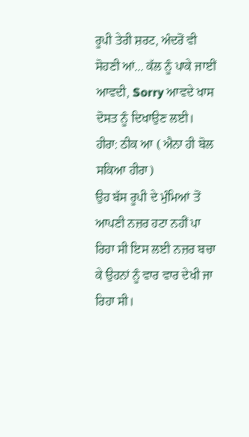ਰੂਪੀ ਤੇਰੀ ਸ਼ਰਟ, ਅੰਦਰੋਂ ਵੀ ਸੋਹਣੀ ਆਂ... ਕੱਲ ਨੂੰ ਪਾਕੇ ਜਾਈਂ ਆਵਦੀ, Sorry ਆਵਦੇ ਖਾਸ ਦੋਸਤ ਨੂੰ ਦਿਖਾਉਣ ਲਈ।
ਹੀਰਾ: ਠੀਕ ਆ ( ਐਨਾ ਹੀ ਬੋਲ ਸਕਿਆ ਹੀਰਾ)
ਉਹ ਬੱਸ ਰੂਪੀ ਦੇ ਮੁੰਮਿਆਂ ਤੋਂ ਆਪਣੀ ਨਜ਼ਰ ਹਟਾ ਨਹੀਂ ਪਾ ਰਿਹਾ ਸੀ ਇਸ ਲਈ ਨਜ਼ਰ ਬਚਾ ਕੇ ਉਹਨਾਂ ਨੂੰ ਵਾਰ ਵਾਰ ਦੇਖੀ ਜਾ ਰਿਹਾ ਸੀ।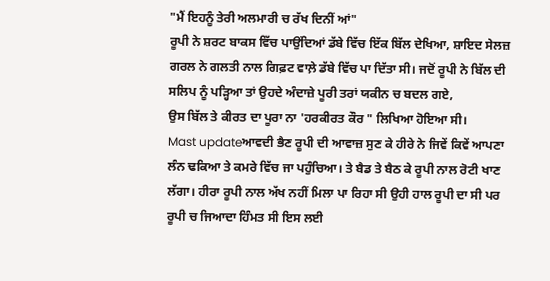"ਮੈਂ ਇਹਨੂੰ ਤੇਰੀ ਅਲਮਾਰੀ ਚ ਰੱਖ ਦਿਨੀਂ ਆਂ"
ਰੂਪੀ ਨੇ ਸ਼ਰਟ ਬਾਕਸ ਵਿੱਚ ਪਾਉਂਦਿਆਂ ਡੱਬੇ ਵਿੱਚ ਇੱਕ ਬਿੱਲ ਦੇਖਿਆ, ਸ਼ਾਇਦ ਸੇਲਜ਼ ਗਰਲ ਨੇ ਗਲਤੀ ਨਾਲ ਗਿਫ਼ਟ ਵਾਲ਼ੇ ਡੱਬੇ ਵਿੱਚ ਪਾ ਦਿੱਤਾ ਸੀ। ਜਦੋਂ ਰੂਪੀ ਨੇ ਬਿੱਲ ਦੀ ਸਲਿਪ ਨੂੰ ਪੜ੍ਹਿਆ ਤਾਂ ਉਹਦੇ ਅੰਦਾਜ਼ੇ ਪੂਰੀ ਤਰਾਂ ਯਕੀਨ ਚ ਬਦਲ ਗਏ,
ਉਸ ਬਿੱਲ ਤੇ ਕੀਰਤ ਦਾ ਪੂਰਾ ਨਾ 'ਹਰਕੀਰਤ ਕੌਰ " ਲਿਖਿਆ ਹੋਇਆ ਸੀ।
Mast updateਆਵਦੀ ਭੈਣ ਰੂਪੀ ਦੀ ਆਵਾਜ਼ ਸੁਣ ਕੇ ਹੀਰੇ ਨੇ ਜਿਵੇਂ ਕਿਵੇਂ ਆਪਣਾ ਲੰਨ ਢਕਿਆ ਤੇ ਕਮਰੇ ਵਿੱਚ ਜਾ ਪਹੁੰਚਿਆ। ਤੇ ਬੈਡ ਤੇ ਬੈਠ ਕੇ ਰੂਪੀ ਨਾਲ ਰੋਟੀ ਖਾਣ ਲੱਗਾ। ਹੀਰਾ ਰੂਪੀ ਨਾਲ ਅੱਖ ਨਹੀਂ ਮਿਲਾ ਪਾ ਰਿਹਾ ਸੀ ਉਹੀ ਹਾਲ ਰੂਪੀ ਦਾ ਸੀ ਪਰ ਰੂਪੀ ਚ ਜਿਆਦਾ ਹਿੰਮਤ ਸੀ ਇਸ ਲਈ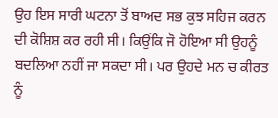ਉਹ ਇਸ ਸਾਰੀ ਘਟਨਾ ਤੋਂ ਬਾਅਦ ਸਭ ਕੁਝ ਸਹਿਜ ਕਰਨ ਦੀ ਕੋਸ਼ਿਸ਼ ਕਰ ਰਹੀ ਸੀ। ਕਿਉਂਕਿ ਜੋ ਹੋਇਆ ਸੀ ਉਹਨੂੰ ਬਦਲਿਆ ਨਹੀਂ ਜਾ ਸਕਦਾ ਸੀ। ਪਰ ਉਹਦੇ ਮਨ ਚ ਕੀਰਤ ਨੂੰ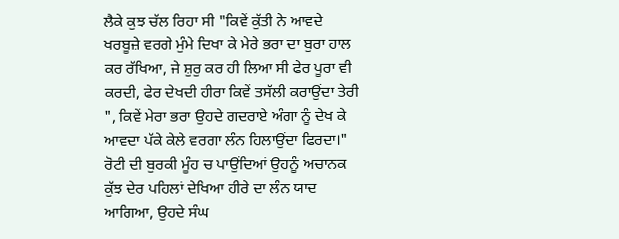ਲੈਕੇ ਕੁਝ ਚੱਲ ਰਿਹਾ ਸੀ "ਕਿਵੇਂ ਕੁੱਤੀ ਨੇ ਆਵਦੇ ਖਰਬੂਜ਼ੇ ਵਰਗੇ ਮੁੰਮੇ ਦਿਖਾ ਕੇ ਮੇਰੇ ਭਰਾ ਦਾ ਬੁਰਾ ਹਾਲ ਕਰ ਰੱਖਿਆ, ਜੇ ਸ਼ੁਰੁ ਕਰ ਹੀ ਲਿਆ ਸੀ ਫੇਰ ਪੂਰਾ ਵੀ ਕਰਦੀ, ਫੇਰ ਦੇਖਦੀ ਹੀਰਾ ਕਿਵੇਂ ਤਸੱਲੀ ਕਰਾਉਂਦਾ ਤੇਰੀ ", ਕਿਵੇਂ ਮੇਰਾ ਭਰਾ ਉਹਦੇ ਗਦਰਾਏ ਅੰਗਾ ਨੂੰ ਦੇਖ ਕੇ ਆਵਦਾ ਪੱਕੇ ਕੇਲੇ ਵਰਗਾ ਲੰਨ ਹਿਲਾਉਂਦਾ ਫਿਰਦਾ।" ਰੋਟੀ ਦੀ ਬੁਰਕੀ ਮੂੰਹ ਚ ਪਾਉਂਦਿਆਂ ਉਹਨੂੰ ਅਚਾਨਕ ਕੁੱਝ ਦੇਰ ਪਹਿਲਾਂ ਦੇਖਿਆ ਹੀਰੇ ਦਾ ਲੰਨ ਯਾਦ ਆਗਿਆ, ਉਹਦੇ ਸੰਘ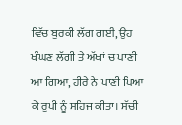ਵਿੱਚ ਬੁਰਕੀ ਲੱਗ ਗਈ, ਉਹ ਖੰਘਣ ਲੱਗੀ ਤੇ ਅੱਖਾਂ ਚ ਪਾਣੀ ਆ ਗਿਆ, ਹੀਰੇ ਨੇ ਪਾਣੀ ਪਿਆ ਕੇ ਰੁਪੀ ਨੂੰ ਸਹਿਜ ਕੀਤਾ। ਸੱਚੀ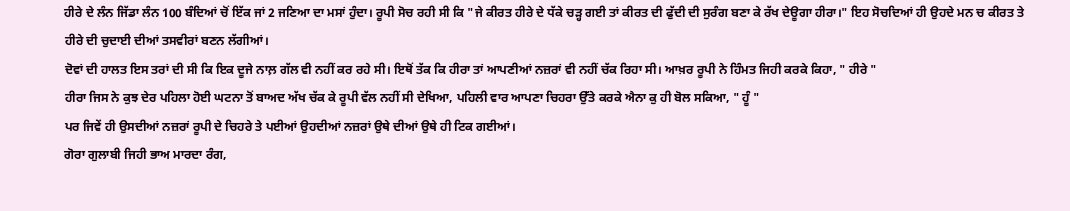ਹੀਰੇ ਦੇ ਲੰਨ ਜਿੱਡਾ ਲੰਨ 100 ਬੰਦਿਆਂ ਚੋਂ ਇੱਕ ਜਾਂ 2 ਜਣਿਆ ਦਾ ਮਸਾਂ ਹੁੰਦਾ। ਰੂਪੀ ਸੋਚ ਰਹੀ ਸੀ ਕਿ "ਜੇ ਕੀਰਤ ਹੀਰੇ ਦੇ ਧੱਕੇ ਚੜ੍ਹ ਗਈ ਤਾਂ ਕੀਰਤ ਦੀ ਫੁੱਦੀ ਦੀ ਸੁਰੰਗ ਬਣਾ ਕੇ ਰੱਖ ਦੇਊਗਾ ਹੀਰਾ।" ਇਹ ਸੋਚਦਿਆਂ ਹੀ ਉਹਦੇ ਮਨ ਚ ਕੀਰਤ ਤੇ ਹੀਰੇ ਦੀ ਚੁਦਾਈ ਦੀਆਂ ਤਸਵੀਰਾਂ ਬਣਨ ਲੱਗੀਆਂ।
ਦੋਵਾਂ ਦੀ ਹਾਲਤ ਇਸ ਤਰਾਂ ਦੀ ਸੀ ਕਿ ਇਕ ਦੂਜੇ ਨਾਲ਼ ਗੱਲ ਵੀ ਨਹੀਂ ਕਰ ਰਹੇ ਸੀ। ਇਥੋਂ ਤੱਕ ਕਿ ਹੀਰਾ ਤਾਂ ਆਪਣੀਆਂ ਨਜ਼ਰਾਂ ਵੀ ਨਹੀਂ ਚੱਕ ਰਿਹਾ ਸੀ। ਆਖ਼ਰ ਰੂਪੀ ਨੇ ਹਿੰਮਤ ਜਿਹੀ ਕਰਕੇ ਕਿਹਾ, " ਹੀਰੇ "
ਹੀਰਾ ਜਿਸ ਨੇ ਕੁਝ ਦੇਰ ਪਹਿਲਾ ਹੋਈ ਘਟਨਾ ਤੋਂ ਬਾਅਦ ਅੱਖ ਚੱਕ ਕੇ ਰੂਪੀ ਵੱਲ ਨਹੀਂ ਸੀ ਦੇਖਿਆ, ਪਹਿਲੀ ਵਾਰ ਆਪਣਾ ਚਿਹਰਾ ਉੱਤੇ ਕਰਕੇ ਐਨਾ ਕੁ ਹੀ ਬੋਲ ਸਕਿਆ, " ਹੂੰ "
ਪਰ ਜਿਵੇਂ ਹੀ ਉਸਦੀਆਂ ਨਜ਼ਰਾਂ ਰੂਪੀ ਦੇ ਚਿਹਰੇ ਤੇ ਪਈਆਂ ਉਹਦੀਆਂ ਨਜ਼ਰਾਂ ਉਥੇ ਦੀਆਂ ਉਥੇ ਹੀ ਟਿਕ ਗਈਆਂ।
ਗੋਰਾ ਗੁਲਾਬੀ ਜਿਹੀ ਭਾਅ ਮਾਰਦਾ ਰੰਗ,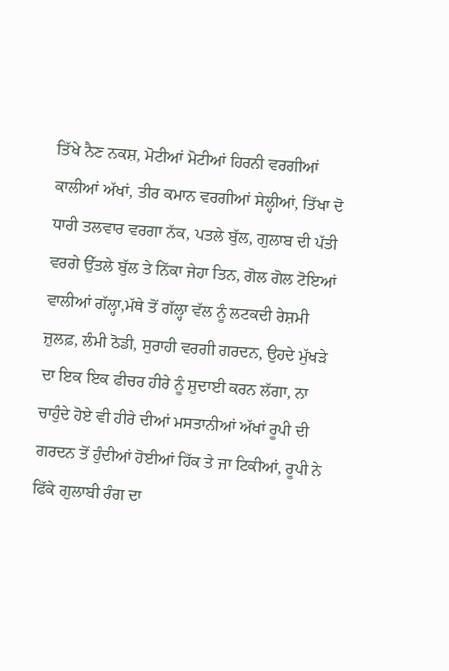ਤਿੱਖੇ ਨੈਣ ਨਕਸ਼, ਮੋਟੀਆਂ ਮੋਟੀਆਂ ਹਿਰਨੀ ਵਰਗੀਆਂ ਕਾਲੀਆਂ ਅੱਖਾਂ, ਤੀਰ ਕਮਾਨ ਵਰਗੀਆਂ ਸੇਲ੍ਹੀਆਂ, ਤਿੱਖਾ ਦੋ ਧਾਰੀ ਤਲਵਾਰ ਵਰਗਾ ਨੱਕ, ਪਤਲੇ ਬੁੱਲ, ਗੁਲਾਬ ਦੀ ਪੱਤੀ ਵਰਗੇ ਉੱਤਲੇ ਬੁੱਲ ਤੇ ਨਿੱਕਾ ਜੇਹਾ ਤਿਨ, ਗੋਲ ਗੋਲ ਟੋਇਆਂ ਵਾਲੀਆਂ ਗੱਲ੍ਹਾ,ਮੱਥੇ ਤੋਂ ਗੱਲ੍ਹਾ ਵੱਲ ਨੂੰ ਲਟਕਦੀ ਰੇਸ਼ਮੀ ਜ਼ੁਲਫ਼, ਲੰਮੀ ਠੋਡੀ, ਸੁਰਾਹੀ ਵਰਗੀ ਗਰਦਨ, ਉਹਦੇ ਮੁੱਖੜੇ ਦਾ ਇਕ ਇਕ ਫੀਚਰ ਹੀਰੇ ਨੂੰ ਸ਼ੁਦਾਈ ਕਰਨ ਲੱਗਾ, ਨਾ ਚਾਹੁੰਦੇ ਹੋਏ ਵੀ ਹੀਰੇ ਦੀਆਂ ਮਸਤਾਨੀਆਂ ਅੱਖਾਂ ਰੂਪੀ ਦੀ ਗਰਦਨ ਤੋਂ ਹੁੰਦੀਆਂ ਹੋਈਆਂ ਹਿੱਕ ਤੇ ਜਾ ਟਿਕੀਆਂ, ਰੂਪੀ ਨੇ ਫਿੱਕੇ ਗੁਲਾਬੀ ਰੰਗ ਦਾ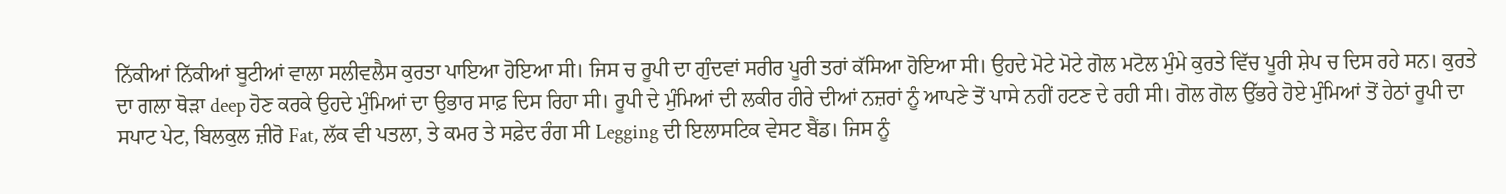ਨਿੱਕੀਆਂ ਨਿੱਕੀਆਂ ਬੂਟੀਆਂ ਵਾਲਾ ਸਲੀਵਲੈਸ ਕੁਰਤਾ ਪਾਇਆ ਹੋਇਆ ਸੀ। ਜਿਸ ਚ ਰੂਪੀ ਦਾ ਗੁੰਦਵਾਂ ਸਰੀਰ ਪੂਰੀ ਤਰਾਂ ਕੱਸਿਆ ਹੋਇਆ ਸੀ। ਉਹਦੇ ਮੋਟੇ ਮੋਟੇ ਗੋਲ ਮਟੋਲ ਮੁੰਮੇ ਕੁਰਤੇ ਵਿੱਚ ਪੂਰੀ ਸ਼ੇਪ ਚ ਦਿਸ ਰਹੇ ਸਨ। ਕੁਰਤੇ ਦਾ ਗਲਾ ਥੋੜਾ deep ਹੋਣ ਕਰਕੇ ਉਹਦੇ ਮੁੰਮਿਆਂ ਦਾ ਉਭਾਰ ਸਾਫ਼ ਦਿਸ ਰਿਹਾ ਸੀ। ਰੂਪੀ ਦੇ ਮੁੰਮਿਆਂ ਦੀ ਲਕੀਰ ਹੀਰੇ ਦੀਆਂ ਨਜ਼ਰਾਂ ਨੂੰ ਆਪਣੇ ਤੋਂ ਪਾਸੇ ਨਹੀਂ ਹਟਣ ਦੇ ਰਹੀ ਸੀ। ਗੋਲ ਗੋਲ ਉੱਭਰੇ ਹੋਏ ਮੁੰਮਿਆਂ ਤੋਂ ਹੇਠਾਂ ਰੂਪੀ ਦਾ ਸਪਾਟ ਪੇਟ, ਬਿਲਕੁਲ ਜ਼ੀਰੋ Fat, ਲੱਕ ਵੀ ਪਤਲਾ, ਤੇ ਕਮਰ ਤੇ ਸਫ਼ੇਦ ਰੰਗ ਸੀ Legging ਦੀ ਇਲਾਸਟਿਕ ਵੇਸਟ ਬੈਂਡ। ਜਿਸ ਨੂੰ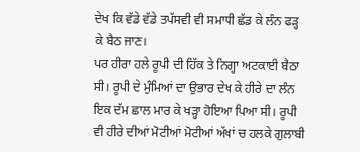ਦੇਖ ਕਿ ਵੱਡੇ ਵੱਡੇ ਤਪੱਸਵੀ ਵੀ ਸਮਾਧੀ ਛੱਡ ਕੇ ਲੰਨ ਫੜ੍ਹ ਕੇ ਬੈਠ ਜਾਣ।
ਪਰ ਹੀਰਾ ਹਲੇ ਰੂਪੀ ਦੀ ਹਿੱਕ ਤੇ ਨਿਗ੍ਹਾ ਅਟਕਾਈ ਬੈਠਾ ਸੀ। ਰੂਪੀ ਦੇ ਮੁੰਮਿਆਂ ਦਾ ਉਭਾਰ ਦੇਖ ਕੇ ਹੀਰੇ ਦਾ ਲੰਨ ਇਕ ਦੱਮ ਛਾਲ ਮਾਰ ਕੇ ਖੜ੍ਹਾ ਹੋਇਆ ਪਿਆ ਸੀ। ਰੂਪੀ ਵੀ ਹੀਰੇ ਦੀਆਂ ਮੋਟੀਆਂ ਮੋਟੀਆਂ ਅੱਖਾਂ ਚ ਹਲਕੇ ਗੁਲਾਬੀ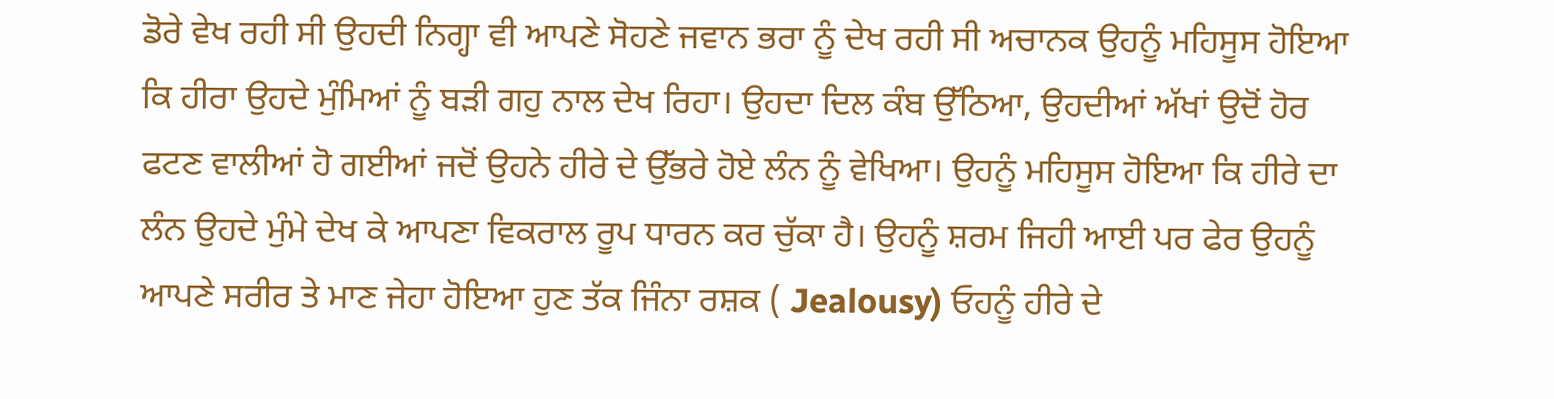ਡੋਰੇ ਵੇਖ ਰਹੀ ਸੀ ਉਹਦੀ ਨਿਗ੍ਹਾ ਵੀ ਆਪਣੇ ਸੋਹਣੇ ਜਵਾਨ ਭਰਾ ਨੂੰ ਦੇਖ ਰਹੀ ਸੀ ਅਚਾਨਕ ਉਹਨੂੰ ਮਹਿਸੂਸ ਹੋਇਆ ਕਿ ਹੀਰਾ ਉਹਦੇ ਮੁੰਮਿਆਂ ਨੂੰ ਬੜੀ ਗਹੁ ਨਾਲ ਦੇਖ ਰਿਹਾ। ਉਹਦਾ ਦਿਲ ਕੰਬ ਉੱਠਿਆ, ਉਹਦੀਆਂ ਅੱਖਾਂ ਉਦੋਂ ਹੋਰ ਫਟਣ ਵਾਲੀਆਂ ਹੋ ਗਈਆਂ ਜਦੋਂ ਉਹਨੇ ਹੀਰੇ ਦੇ ਉੱਭਰੇ ਹੋਏ ਲੰਨ ਨੂੰ ਵੇਖਿਆ। ਉਹਨੂੰ ਮਹਿਸੂਸ ਹੋਇਆ ਕਿ ਹੀਰੇ ਦਾ ਲੰਨ ਉਹਦੇ ਮੁੰਮੇ ਦੇਖ ਕੇ ਆਪਣਾ ਵਿਕਰਾਲ ਰੂਪ ਧਾਰਨ ਕਰ ਚੁੱਕਾ ਹੈ। ਉਹਨੂੰ ਸ਼ਰਮ ਜਿਹੀ ਆਈ ਪਰ ਫੇਰ ਉਹਨੂੰ ਆਪਣੇ ਸਰੀਰ ਤੇ ਮਾਣ ਜੇਹਾ ਹੋਇਆ ਹੁਣ ਤੱਕ ਜਿੰਨਾ ਰਸ਼ਕ ( Jealousy) ਓਹਨੂੰ ਹੀਰੇ ਦੇ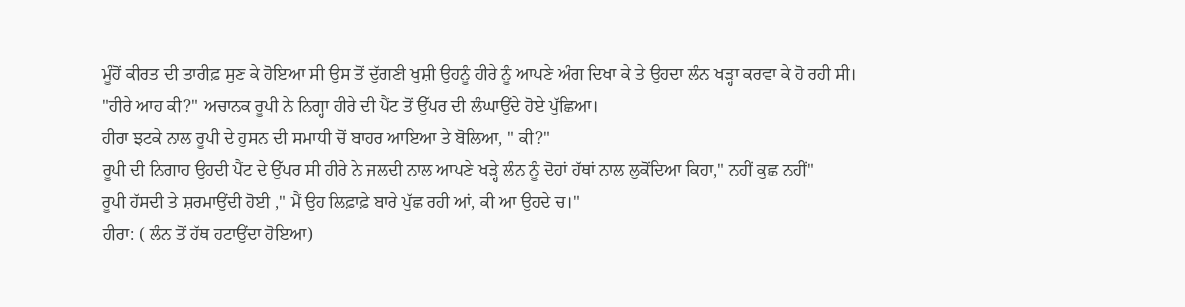ਮੂੰਹੋਂ ਕੀਰਤ ਦੀ ਤਾਰੀਫ਼ ਸੁਣ ਕੇ ਹੋਇਆ ਸੀ ਉਸ ਤੋਂ ਦੁੱਗਣੀ ਖੁਸ਼ੀ ਉਹਨੂੰ ਹੀਰੇ ਨੂੰ ਆਪਣੇ ਅੰਗ ਦਿਖਾ ਕੇ ਤੇ ਉਹਦਾ ਲੰਨ ਖੜ੍ਹਾ ਕਰਵਾ ਕੇ ਹੋ ਰਹੀ ਸੀ।
"ਹੀਰੇ ਆਹ ਕੀ?" ਅਚਾਨਕ ਰੂਪੀ ਨੇ ਨਿਗ੍ਹਾ ਹੀਰੇ ਦੀ ਪੈਂਟ ਤੋਂ ਉੱਪਰ ਦੀ ਲੰਘਾਉਂਦੇ ਹੋਏ ਪੁੱਛਿਆ।
ਹੀਰਾ ਝਟਕੇ ਨਾਲ ਰੂਪੀ ਦੇ ਹੁਸਨ ਦੀ ਸਮਾਧੀ ਚੋਂ ਬਾਹਰ ਆਇਆ ਤੇ ਬੋਲਿਆ, " ਕੀ?"
ਰੂਪੀ ਦੀ ਨਿਗਾਹ ਉਹਦੀ ਪੈਂਟ ਦੇ ਉੱਪਰ ਸੀ ਹੀਰੇ ਨੇ ਜਲਦੀ ਨਾਲ ਆਪਣੇ ਖੜ੍ਹੇ ਲੰਨ ਨੂੰ ਦੋਹਾਂ ਹੱਥਾਂ ਨਾਲ ਲੁਕੋਂਦਿਆ ਕਿਹਾ," ਨਹੀਂ ਕੁਛ ਨਹੀਂ"
ਰੂਪੀ ਹੱਸਦੀ ਤੇ ਸ਼ਰਮਾਉਂਦੀ ਹੋਈ ," ਮੈਂ ਉਹ ਲਿਫ਼ਾਫ਼ੇ ਬਾਰੇ ਪੁੱਛ ਰਹੀ ਆਂ, ਕੀ ਆ ਉਹਦੇ ਚ।"
ਹੀਰਾ: ( ਲੰਨ ਤੋਂ ਹੱਥ ਹਟਾਉਂਦਾ ਹੋਇਆ)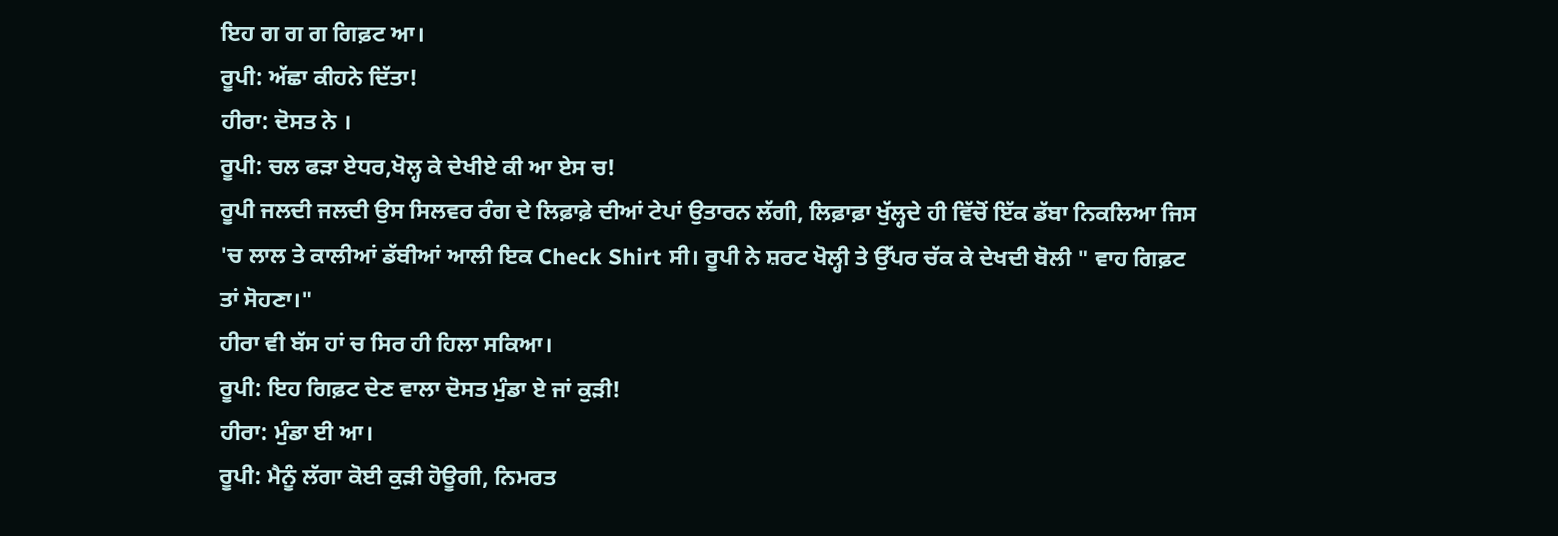ਇਹ ਗ ਗ ਗ ਗਿਫ਼ਟ ਆ।
ਰੂਪੀ: ਅੱਛਾ ਕੀਹਨੇ ਦਿੱਤਾ!
ਹੀਰਾ: ਦੋਸਤ ਨੇ ।
ਰੂਪੀ: ਚਲ ਫੜਾ ਏਧਰ,ਖੋਲ੍ਹ ਕੇ ਦੇਖੀਏ ਕੀ ਆ ਏਸ ਚ!
ਰੂਪੀ ਜਲਦੀ ਜਲਦੀ ਉਸ ਸਿਲਵਰ ਰੰਗ ਦੇ ਲਿਫ਼ਾਫ਼ੇ ਦੀਆਂ ਟੇਪਾਂ ਉਤਾਰਨ ਲੱਗੀ, ਲਿਫ਼ਾਫ਼ਾ ਖੁੱਲ੍ਹਦੇ ਹੀ ਵਿੱਚੋਂ ਇੱਕ ਡੱਬਾ ਨਿਕਲਿਆ ਜਿਸ 'ਚ ਲਾਲ ਤੇ ਕਾਲੀਆਂ ਡੱਬੀਆਂ ਆਲੀ ਇਕ Check Shirt ਸੀ। ਰੂਪੀ ਨੇ ਸ਼ਰਟ ਖੋਲ੍ਹੀ ਤੇ ਉੱਪਰ ਚੱਕ ਕੇ ਦੇਖਦੀ ਬੋਲੀ " ਵਾਹ ਗਿਫ਼ਟ ਤਾਂ ਸੋਹਣਾ।"
ਹੀਰਾ ਵੀ ਬੱਸ ਹਾਂ ਚ ਸਿਰ ਹੀ ਹਿਲਾ ਸਕਿਆ।
ਰੂਪੀ: ਇਹ ਗਿਫ਼ਟ ਦੇਣ ਵਾਲਾ ਦੋਸਤ ਮੁੰਡਾ ਏ ਜਾਂ ਕੁੜੀ!
ਹੀਰਾ: ਮੁੰਡਾ ਈ ਆ।
ਰੂਪੀ: ਮੈਨੂੰ ਲੱਗਾ ਕੋਈ ਕੁੜੀ ਹੋਊਗੀ, ਨਿਮਰਤ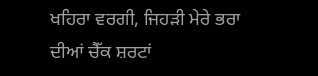ਖਹਿਰਾ ਵਰਗੀ, ਜਿਹੜੀ ਮੇਰੇ ਭਰਾ ਦੀਆਂ ਚੈੱਕ ਸ਼ਰਟਾਂ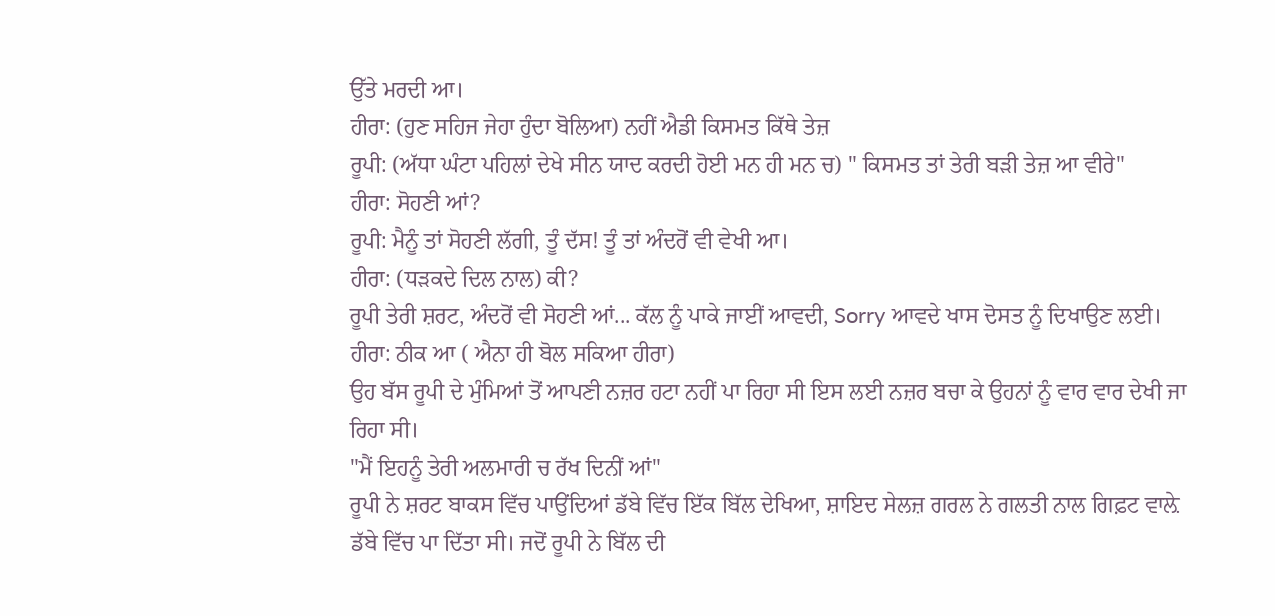ਉੱਤੇ ਮਰਦੀ ਆ।
ਹੀਰਾ: (ਹੁਣ ਸਹਿਜ ਜੇਹਾ ਹੁੰਦਾ ਬੋਲਿਆ) ਨਹੀਂ ਐਡੀ ਕਿਸਮਤ ਕਿੱਥੇ ਤੇਜ਼
ਰੂਪੀ: (ਅੱਧਾ ਘੰਟਾ ਪਹਿਲਾਂ ਦੇਖੇ ਸੀਨ ਯਾਦ ਕਰਦੀ ਹੋਈ ਮਨ ਹੀ ਮਨ ਚ) " ਕਿਸਮਤ ਤਾਂ ਤੇਰੀ ਬੜੀ ਤੇਜ਼ ਆ ਵੀਰੇ"
ਹੀਰਾ: ਸੋਹਣੀ ਆਂ?
ਰੂਪੀ: ਮੈਨੂੰ ਤਾਂ ਸੋਹਣੀ ਲੱਗੀ, ਤੂੰ ਦੱਸ! ਤੂੰ ਤਾਂ ਅੰਦਰੋਂ ਵੀ ਵੇਖੀ ਆ।
ਹੀਰਾ: (ਧੜਕਦੇ ਦਿਲ ਨਾਲ) ਕੀ?
ਰੂਪੀ ਤੇਰੀ ਸ਼ਰਟ, ਅੰਦਰੋਂ ਵੀ ਸੋਹਣੀ ਆਂ... ਕੱਲ ਨੂੰ ਪਾਕੇ ਜਾਈਂ ਆਵਦੀ, Sorry ਆਵਦੇ ਖਾਸ ਦੋਸਤ ਨੂੰ ਦਿਖਾਉਣ ਲਈ।
ਹੀਰਾ: ਠੀਕ ਆ ( ਐਨਾ ਹੀ ਬੋਲ ਸਕਿਆ ਹੀਰਾ)
ਉਹ ਬੱਸ ਰੂਪੀ ਦੇ ਮੁੰਮਿਆਂ ਤੋਂ ਆਪਣੀ ਨਜ਼ਰ ਹਟਾ ਨਹੀਂ ਪਾ ਰਿਹਾ ਸੀ ਇਸ ਲਈ ਨਜ਼ਰ ਬਚਾ ਕੇ ਉਹਨਾਂ ਨੂੰ ਵਾਰ ਵਾਰ ਦੇਖੀ ਜਾ ਰਿਹਾ ਸੀ।
"ਮੈਂ ਇਹਨੂੰ ਤੇਰੀ ਅਲਮਾਰੀ ਚ ਰੱਖ ਦਿਨੀਂ ਆਂ"
ਰੂਪੀ ਨੇ ਸ਼ਰਟ ਬਾਕਸ ਵਿੱਚ ਪਾਉਂਦਿਆਂ ਡੱਬੇ ਵਿੱਚ ਇੱਕ ਬਿੱਲ ਦੇਖਿਆ, ਸ਼ਾਇਦ ਸੇਲਜ਼ ਗਰਲ ਨੇ ਗਲਤੀ ਨਾਲ ਗਿਫ਼ਟ ਵਾਲ਼ੇ ਡੱਬੇ ਵਿੱਚ ਪਾ ਦਿੱਤਾ ਸੀ। ਜਦੋਂ ਰੂਪੀ ਨੇ ਬਿੱਲ ਦੀ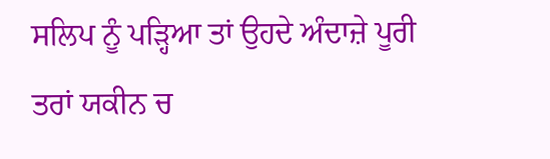ਸਲਿਪ ਨੂੰ ਪੜ੍ਹਿਆ ਤਾਂ ਉਹਦੇ ਅੰਦਾਜ਼ੇ ਪੂਰੀ ਤਰਾਂ ਯਕੀਨ ਚ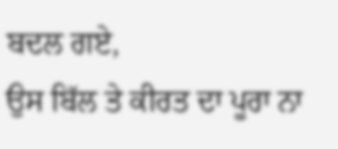ਬਦਲ ਗਏ,
ਉਸ ਬਿੱਲ ਤੇ ਕੀਰਤ ਦਾ ਪੂਰਾ ਨਾ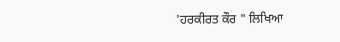'ਹਰਕੀਰਤ ਕੌਰ " ਲਿਖਿਆ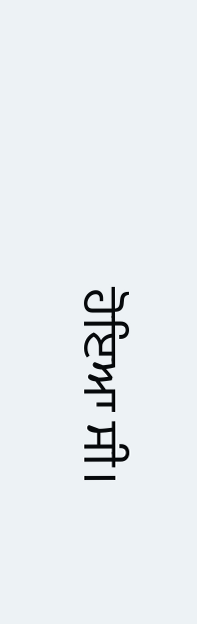ਹੋਇਆ ਸੀ।